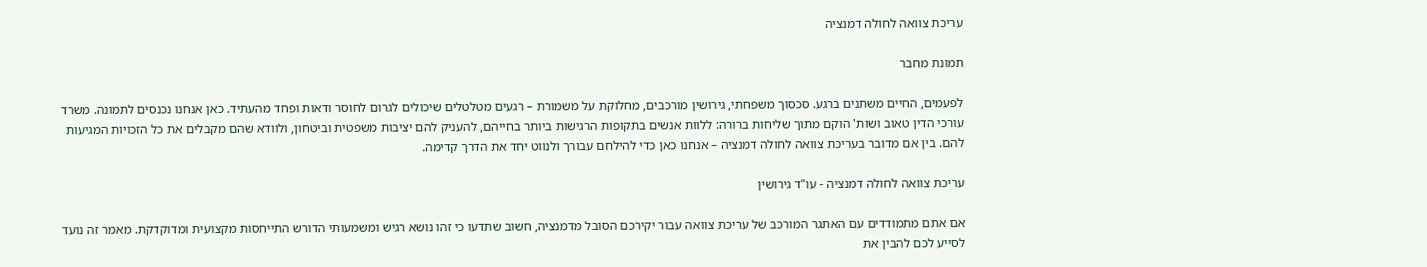עריכת צוואה לחולה דמנציה

תמונת מחבר

לפעמים, החיים משתנים ברגע. סכסוך משפחתי, גירושין מורכבים, מחלוקת על משמורת – רגעים מטלטלים שיכולים לגרום לחוסר ודאות ופחד מהעתיד. כאן אנחנו נכנסים לתמונה. משרד עורכי הדין טאוב ושות' הוקם מתוך שליחות ברורה: ללוות אנשים בתקופות הרגישות ביותר בחייהם, להעניק להם יציבות משפטית וביטחון, ולוודא שהם מקבלים את כל הזכויות המגיעות להם. בין אם מדובר בעריכת צוואה לחולה דמנציה – אנחנו כאן כדי להילחם עבורך ולנווט יחד את הדרך קדימה.

עריכת צוואה לחולה דמנציה - עו"ד גירושין

אם אתם מתמודדים עם האתגר המורכב של עריכת צוואה עבור יקירכם הסובל מדמנציה, חשוב שתדעו כי זהו נושא רגיש ומשמעותי הדורש התייחסות מקצועית ומדוקדקת. מאמר זה נועד לסייע לכם להבין את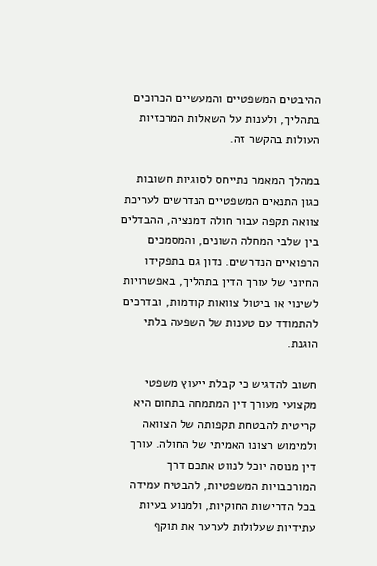ההיבטים המשפטיים והמעשיים הכרוכים בתהליך, ולענות על השאלות המרכזיות העולות בהקשר זה.

במהלך המאמר נתייחס לסוגיות חשובות כגון התנאים המשפטיים הנדרשים לעריכת צוואה תקפה עבור חולה דמנציה, ההבדלים בין שלבי המחלה השונים, והמסמכים הרפואיים הנדרשים. נדון גם בתפקידו החיוני של עורך הדין בתהליך, באפשרויות לשינוי או ביטול צוואות קודמות, ובדרכים להתמודד עם טענות של השפעה בלתי הוגנת.

חשוב להדגיש כי קבלת ייעוץ משפטי מקצועי מעורך דין המתמחה בתחום היא קריטית להבטחת תקפותה של הצוואה ולמימוש רצונו האמיתי של החולה. עורך דין מנוסה יוכל לנווט אתכם דרך המורכבויות המשפטיות, להבטיח עמידה בכל הדרישות החוקיות, ולמנוע בעיות עתידיות שעלולות לערער את תוקף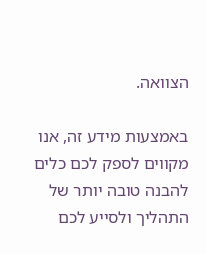הצוואה.

באמצעות מידע זה, אנו מקווים לספק לכם כלים להבנה טובה יותר של התהליך ולסייע לכם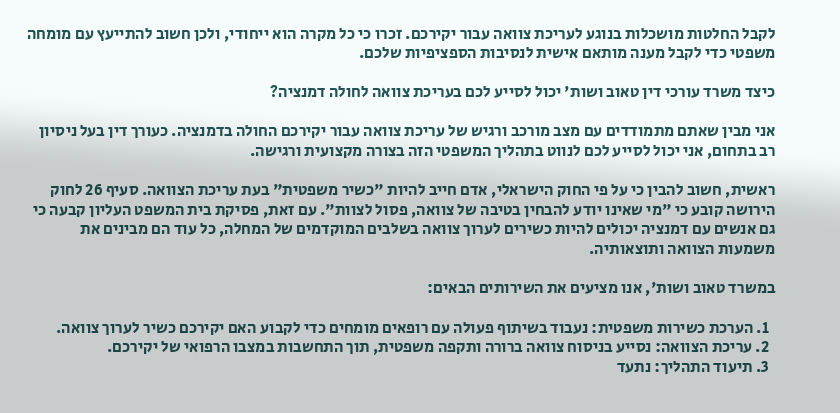לקבל החלטות מושכלות בנוגע לעריכת צוואה עבור יקירכם. זכרו כי כל מקרה הוא ייחודי, ולכן חשוב להתייעץ עם מומחה משפטי כדי לקבל מענה מותאם אישית לנסיבות הספציפיות שלכם.

כיצד משרד עורכי דין טאוב ושות' יכול לסייע לכם בעריכת צוואה לחולה דמנציה?

אני מבין שאתם מתמודדים עם מצב מורכב ורגיש של עריכת צוואה עבור יקירכם החולה בדמנציה. כעורך דין בעל ניסיון רב בתחום, אני יכול לסייע לכם לנווט בתהליך המשפטי הזה בצורה מקצועית ורגישה.

ראשית, חשוב להבין כי על פי החוק הישראלי, אדם חייב להיות "כשיר משפטית" בעת עריכת הצוואה. סעיף 26 לחוק הירושה קובע כי "מי שאינו יודע להבחין בטיבה של צוואה, פסול לצוות". עם זאת, פסיקת בית המשפט העליון קבעה כי גם אנשים עם דמנציה יכולים להיות כשירים לערוך צוואה בשלבים המוקדמים של המחלה, כל עוד הם מבינים את משמעות הצוואה ותוצאותיה.

במשרד טאוב ושות', אנו מציעים את השירותים הבאים:

  1. הערכת כשירות משפטית: נעבוד בשיתוף פעולה עם רופאים מומחים כדי לקבוע האם יקירכם כשיר לערוך צוואה.
  2. עריכת הצוואה: נסייע בניסוח צוואה ברורה ותקפה משפטית, תוך התחשבות במצבו הרפואי של יקירכם.
  3. תיעוד התהליך: נתעד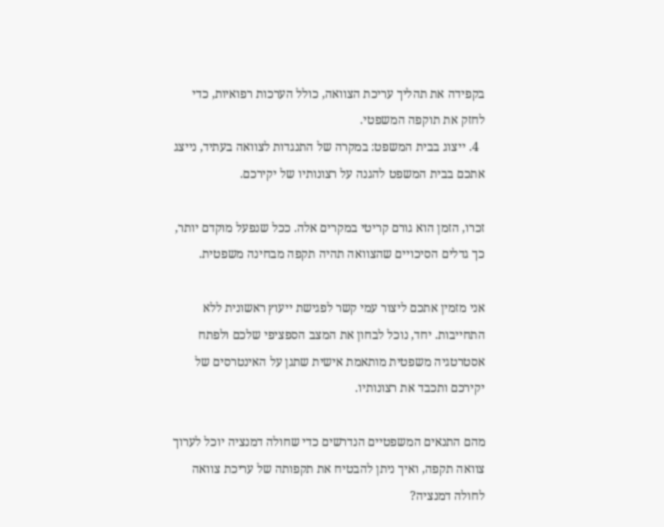בקפידה את תהליך עריכת הצוואה, כולל הערכות רפואיות, כדי לחזק את תוקפה המשפטי.
  4. ייצוג בבית המשפט: במקרה של התנגדות לצוואה בעתיד, נייצג אתכם בבית המשפט להגנה על רצונותיו של יקירכם.

זכרו, הזמן הוא גורם קריטי במקרים אלה. ככל שנפעל מוקדם יותר, כך גדלים הסיכויים שהצוואה תהיה תקפה מבחינה משפטית.

אני מזמין אתכם ליצור עמי קשר לפגישת ייעוץ ראשונית ללא התחייבות. יחד, נוכל לבחון את המצב הספציפי שלכם ולפתח אסטרטגיה משפטית מותאמת אישית שתגן על האינטרסים של יקירכם ותכבד את רצונותיו.

מהם התנאים המשפטיים הנדרשים כדי שחולה דמנציה יוכל לערוך צוואה תקפה, ואיך ניתן להבטיח את תקפותה של עריכת צוואה לחולה דמנציה?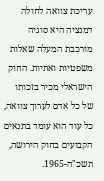עריכת צוואה לחולה דמנציה היא סוגיה מורכבת המעלה שאלות משפטיות ואתיות. החוק הישראלי מכיר בזכותו של כל אדם לערוך צוואה, כל עוד הוא עומד בתנאים הקבועים בחוק הירושה, תשכ"ה-1965.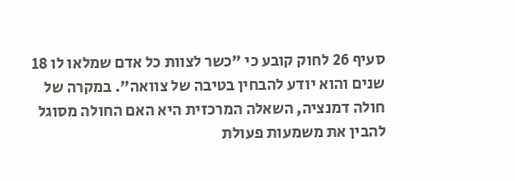סעיף 26 לחוק קובע כי "כשר לצוות כל אדם שמלאו לו 18 שנים והוא יודע להבחין בטיבה של צוואה". במקרה של חולה דמנציה, השאלה המרכזית היא האם החולה מסוגל להבין את משמעות פעולת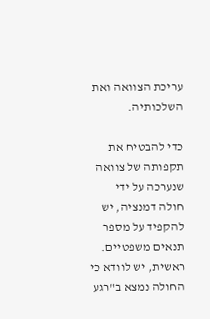עריכת הצוואה ואת השלכותיה.

כדי להבטיח את תקפותה של צוואה שנערכה על ידי חולה דמנציה, יש להקפיד על מספר תנאים משפטיים. ראשית, יש לוודא כי החולה נמצא ב"רגע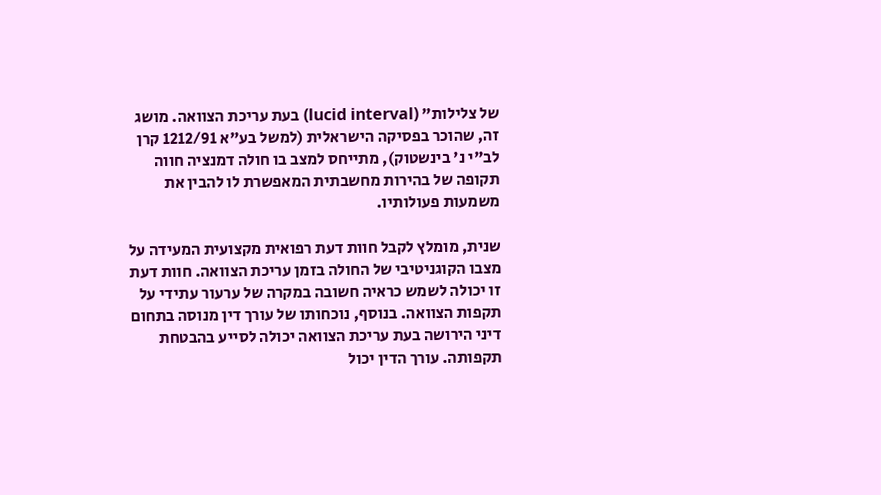של צלילות" (lucid interval) בעת עריכת הצוואה. מושג זה, שהוכר בפסיקה הישראלית (למשל בע"א 1212/91 קרן לב"י נ' בינשטוק), מתייחס למצב בו חולה דמנציה חווה תקופה של בהירות מחשבתית המאפשרת לו להבין את משמעות פעולותיו.

שנית, מומלץ לקבל חוות דעת רפואית מקצועית המעידה על מצבו הקוגניטיבי של החולה בזמן עריכת הצוואה. חוות דעת זו יכולה לשמש כראיה חשובה במקרה של ערעור עתידי על תקפות הצוואה. בנוסף, נוכחותו של עורך דין מנוסה בתחום דיני הירושה בעת עריכת הצוואה יכולה לסייע בהבטחת תקפותה. עורך הדין יכול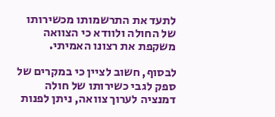לתעד את התרשמותו מכשירותו של החולה ולוודא כי הצוואה משקפת את רצונו האמיתי.

לבסוף, חשוב לציין כי במקרים של ספק לגבי כשירותו של חולה דמנציה לערוך צוואה, ניתן לפנות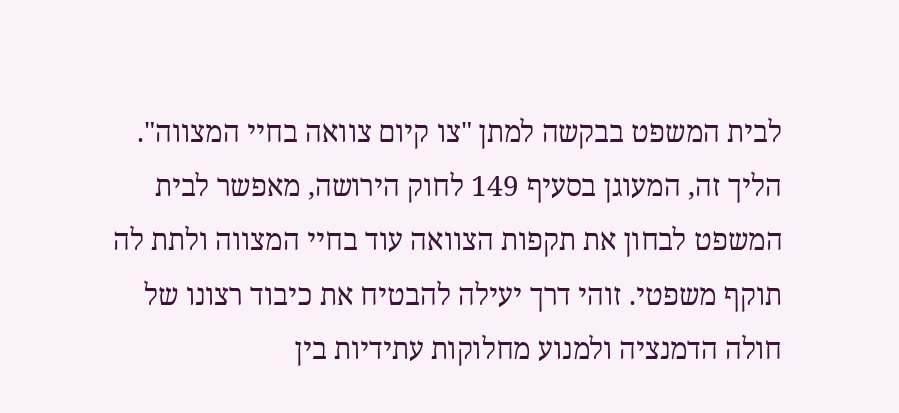לבית המשפט בבקשה למתן "צו קיום צוואה בחיי המצווה". הליך זה, המעוגן בסעיף 149 לחוק הירושה, מאפשר לבית המשפט לבחון את תקפות הצוואה עוד בחיי המצווה ולתת לה תוקף משפטי. זוהי דרך יעילה להבטיח את כיבוד רצונו של חולה הדמנציה ולמנוע מחלוקות עתידיות בין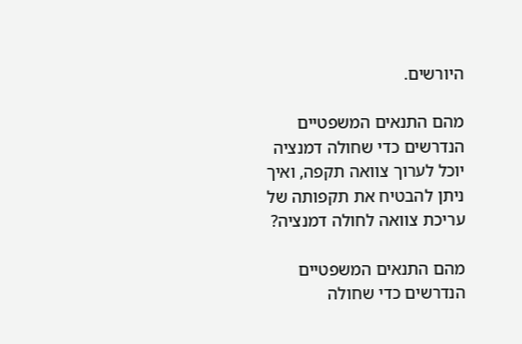היורשים.

מהם התנאים המשפטיים הנדרשים כדי שחולה דמנציה יוכל לערוך צוואה תקפה, ואיך ניתן להבטיח את תקפותה של עריכת צוואה לחולה דמנציה?

מהם התנאים המשפטיים הנדרשים כדי שחולה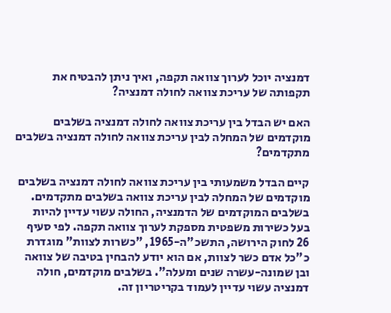דמנציה יוכל לערוך צוואה תקפה, ואיך ניתן להבטיח את תקפותה של עריכת צוואה לחולה דמנציה?

האם יש הבדל בין עריכת צוואה לחולה דמנציה בשלבים מוקדמים של המחלה לבין עריכת צוואה לחולה דמנציה בשלבים מתקדמים?

קיים הבדל משמעותי בין עריכת צוואה לחולה דמנציה בשלבים מוקדמים של המחלה לבין עריכת צוואה בשלבים מתקדמים. בשלבים המוקדמים של הדמנציה, החולה עשוי עדיין להיות בעל כשירות משפטית מספקת לערוך צוואה תקפה. לפי סעיף 26 לחוק הירושה, התשכ"ה-1965, "כשרות לצוות" מוגדרת כ"כל אדם כשר לצוות, אם הוא יודע להבחין בטיבה של צוואה ובן שמונה-עשרה שנים ומעלה". בשלבים מוקדמים, חולה דמנציה עשוי עדיין לעמוד בקריטריון זה.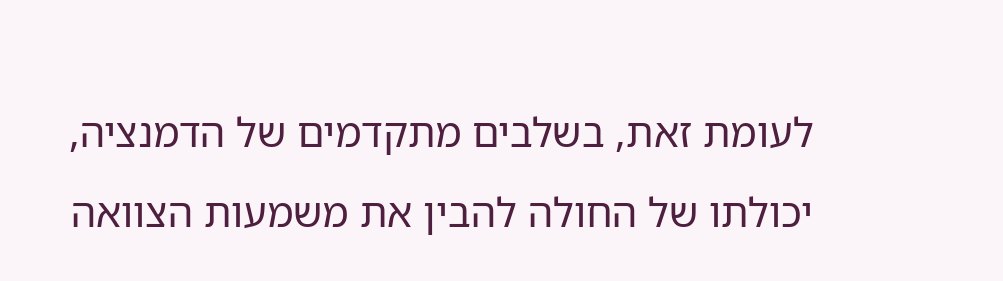לעומת זאת, בשלבים מתקדמים של הדמנציה, יכולתו של החולה להבין את משמעות הצוואה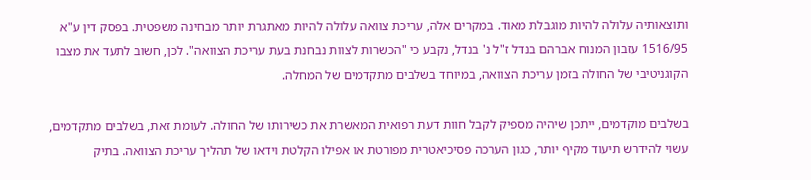ותוצאותיה עלולה להיות מוגבלת מאוד. במקרים אלה, עריכת צוואה עלולה להיות מאתגרת יותר מבחינה משפטית. בפסק דין ע"א 1516/95 עזבון המנוח אברהם בנדל ז"ל נ' בנדל, נקבע כי "הכשרות לצוות נבחנת בעת עריכת הצוואה". לכן, חשוב לתעד את מצבו הקוגניטיבי של החולה בזמן עריכת הצוואה, במיוחד בשלבים מתקדמים של המחלה.

בשלבים מוקדמים, ייתכן שיהיה מספיק לקבל חוות דעת רפואית המאשרת את כשירותו של החולה. לעומת זאת, בשלבים מתקדמים, עשוי להידרש תיעוד מקיף יותר, כגון הערכה פסיכיאטרית מפורטת או אפילו הקלטת וידאו של תהליך עריכת הצוואה. בתיק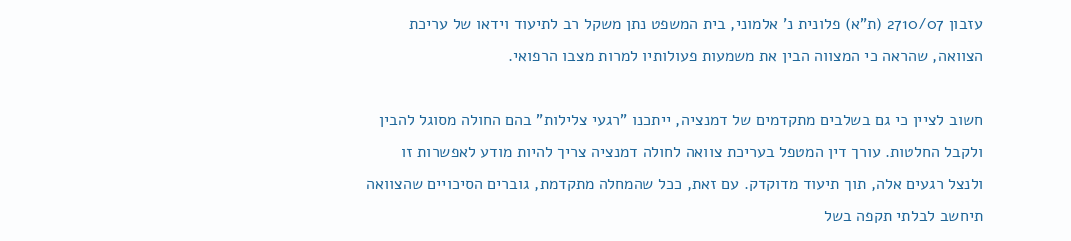עזבון 2710/07 (ת"א) פלונית נ' אלמוני, בית המשפט נתן משקל רב לתיעוד וידאו של עריכת הצוואה, שהראה כי המצווה הבין את משמעות פעולותיו למרות מצבו הרפואי.

חשוב לציין כי גם בשלבים מתקדמים של דמנציה, ייתכנו "רגעי צלילות" בהם החולה מסוגל להבין ולקבל החלטות. עורך דין המטפל בעריכת צוואה לחולה דמנציה צריך להיות מודע לאפשרות זו ולנצל רגעים אלה, תוך תיעוד מדוקדק. עם זאת, ככל שהמחלה מתקדמת, גוברים הסיכויים שהצוואה תיחשב לבלתי תקפה בשל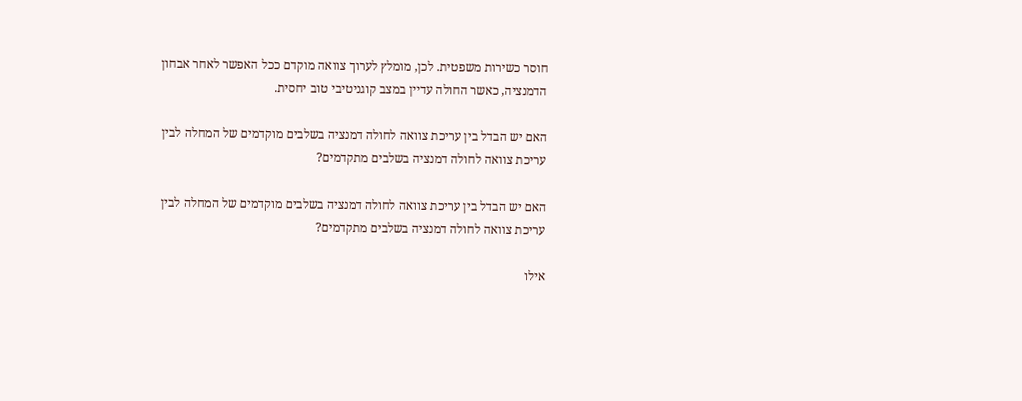חוסר כשירות משפטית. לכן, מומלץ לערוך צוואה מוקדם ככל האפשר לאחר אבחון הדמנציה, כאשר החולה עדיין במצב קוגניטיבי טוב יחסית.

האם יש הבדל בין עריכת צוואה לחולה דמנציה בשלבים מוקדמים של המחלה לבין עריכת צוואה לחולה דמנציה בשלבים מתקדמים?

האם יש הבדל בין עריכת צוואה לחולה דמנציה בשלבים מוקדמים של המחלה לבין עריכת צוואה לחולה דמנציה בשלבים מתקדמים?

אילו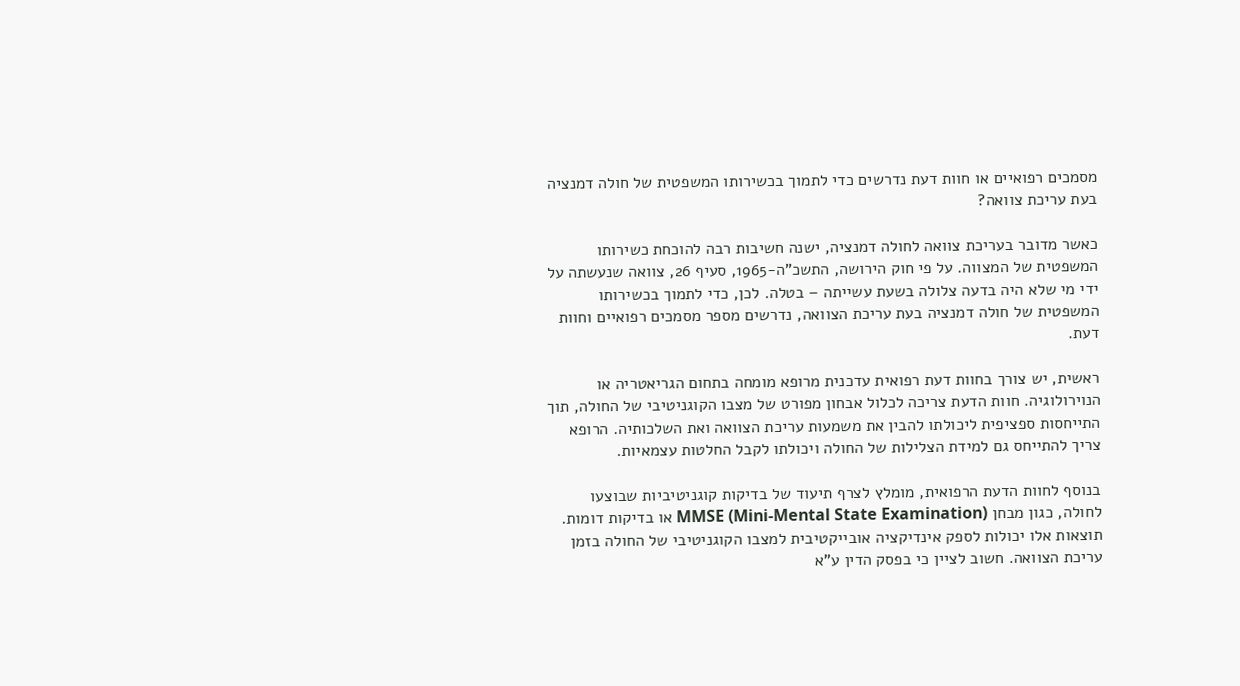מסמכים רפואיים או חוות דעת נדרשים כדי לתמוך בכשירותו המשפטית של חולה דמנציה בעת עריכת צוואה?

כאשר מדובר בעריכת צוואה לחולה דמנציה, ישנה חשיבות רבה להוכחת כשירותו המשפטית של המצווה. על פי חוק הירושה, התשכ"ה-1965, סעיף 26, צוואה שנעשתה על ידי מי שלא היה בדעה צלולה בשעת עשייתה – בטלה. לכן, כדי לתמוך בכשירותו המשפטית של חולה דמנציה בעת עריכת הצוואה, נדרשים מספר מסמכים רפואיים וחוות דעת.

ראשית, יש צורך בחוות דעת רפואית עדכנית מרופא מומחה בתחום הגריאטריה או הנוירולוגיה. חוות הדעת צריכה לכלול אבחון מפורט של מצבו הקוגניטיבי של החולה, תוך התייחסות ספציפית ליכולתו להבין את משמעות עריכת הצוואה ואת השלכותיה. הרופא צריך להתייחס גם למידת הצלילות של החולה ויכולתו לקבל החלטות עצמאיות.

בנוסף לחוות הדעת הרפואית, מומלץ לצרף תיעוד של בדיקות קוגניטיביות שבוצעו לחולה, כגון מבחן MMSE (Mini-Mental State Examination) או בדיקות דומות. תוצאות אלו יכולות לספק אינדיקציה אובייקטיבית למצבו הקוגניטיבי של החולה בזמן עריכת הצוואה. חשוב לציין כי בפסק הדין ע"א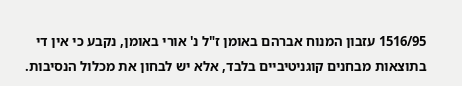1516/95 עזבון המנוח אברהם באומן ז"ל נ' אורי באומן, נקבע כי אין די בתוצאות מבחנים קוגניטיביים בלבד, אלא יש לבחון את מכלול הנסיבות.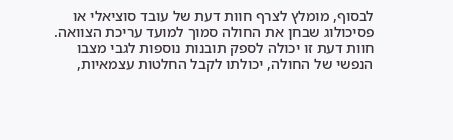לבסוף, מומלץ לצרף חוות דעת של עובד סוציאלי או פסיכולוג שבחן את החולה סמוך למועד עריכת הצוואה. חוות דעת זו יכולה לספק תובנות נוספות לגבי מצבו הנפשי של החולה, יכולתו לקבל החלטות עצמאיות,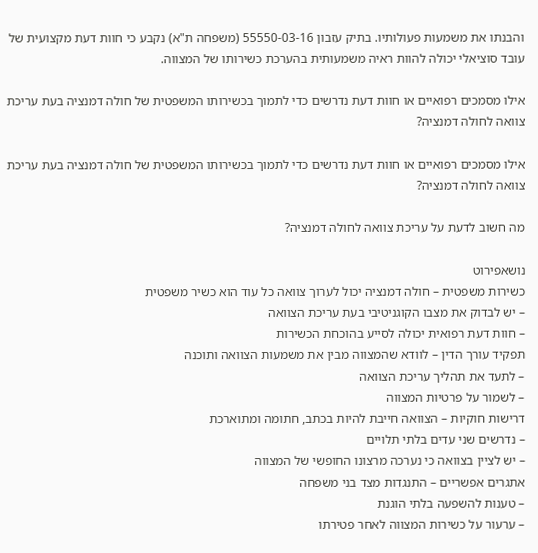והבנתו את משמעות פעולותיו. בתיק עזבון 55550-03-16 (משפחה ת"א) נקבע כי חוות דעת מקצועית של עובד סוציאלי יכולה להוות ראיה משמעותית בהערכת כשירותו של המצווה.

אילו מסמכים רפואיים או חוות דעת נדרשים כדי לתמוך בכשירותו המשפטית של חולה דמנציה בעת עריכת צוואה לחולה דמנציה?

אילו מסמכים רפואיים או חוות דעת נדרשים כדי לתמוך בכשירותו המשפטית של חולה דמנציה בעת עריכת צוואה לחולה דמנציה?

מה חשוב לדעת על עריכת צוואה לחולה דמנציה?

נושאפירוט
כשירות משפטית – חולה דמנציה יכול לערוך צוואה כל עוד הוא כשיר משפטית
– יש לבדוק את מצבו הקוגניטיבי בעת עריכת הצוואה
– חוות דעת רפואית יכולה לסייע בהוכחת הכשירות
תפקיד עורך הדין – לוודא שהמצווה מבין את משמעות הצוואה ותוכנה
– לתעד את תהליך עריכת הצוואה
– לשמור על פרטיות המצווה
דרישות חוקיות – הצוואה חייבת להיות בכתב, חתומה ומתוארכת
– נדרשים שני עדים בלתי תלויים
– יש לציין בצוואה כי נערכה מרצונו החופשי של המצווה
אתגרים אפשריים – התנגדות מצד בני משפחה
– טענות להשפעה בלתי הוגנת
– ערעור על כשירות המצווה לאחר פטירתו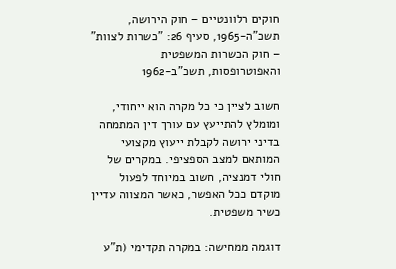חוקים רלוונטיים – חוק הירושה, תשכ"ה-1965, סעיף 26: "כשרות לצוות"
– חוק הכשרות המשפטית והאפוטרופסות, תשכ"ב-1962

חשוב לציין כי כל מקרה הוא ייחודי, ומומלץ להתייעץ עם עורך דין המתמחה בדיני ירושה לקבלת ייעוץ מקצועי המותאם למצב הספציפי. במקרים של חולי דמנציה, חשוב במיוחד לפעול מוקדם ככל האפשר, כאשר המצווה עדיין כשיר משפטית.

דוגמה ממחישה: במקרה תקדימי (ת"ע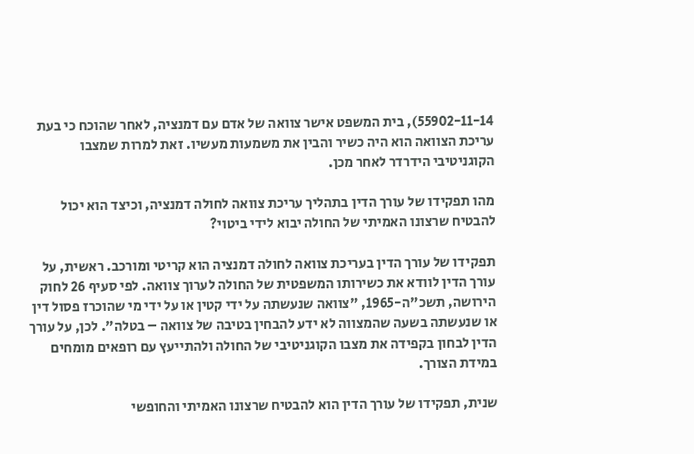55902-11-14), בית המשפט אישר צוואה של אדם עם דמנציה, לאחר שהוכח כי בעת עריכת הצוואה הוא היה כשיר והבין את משמעות מעשיו. זאת למרות שמצבו הקוגניטיבי הידרדר לאחר מכן.

מהו תפקידו של עורך הדין בתהליך עריכת צוואה לחולה דמנציה, וכיצד הוא יכול להבטיח שרצונו האמיתי של החולה יבוא לידי ביטוי?

תפקידו של עורך הדין בעריכת צוואה לחולה דמנציה הוא קריטי ומורכב. ראשית, על עורך הדין לוודא את כשירותו המשפטית של החולה לערוך צוואה. לפי סעיף 26 לחוק הירושה, תשכ"ה-1965, "צוואה שנעשתה על ידי קטין או על ידי מי שהוכרז פסול דין או שנעשתה בשעה שהמצווה לא ידע להבחין בטיבה של צוואה – בטלה". לכן, על עורך הדין לבחון בקפידה את מצבו הקוגניטיבי של החולה ולהתייעץ עם רופאים מומחים במידת הצורך.

שנית, תפקידו של עורך הדין הוא להבטיח שרצונו האמיתי והחופשי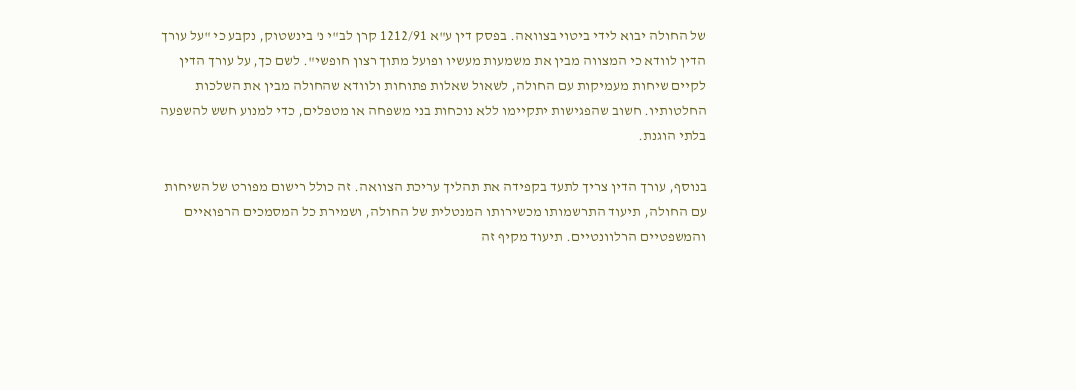של החולה יבוא לידי ביטוי בצוואה. בפסק דין ע"א 1212/91 קרן לב"י נ' בינשטוק, נקבע כי "על עורך הדין לוודא כי המצווה מבין את משמעות מעשיו ופועל מתוך רצון חופשי". לשם כך, על עורך הדין לקיים שיחות מעמיקות עם החולה, לשאול שאלות פתוחות ולוודא שהחולה מבין את השלכות החלטותיו. חשוב שהפגישות יתקיימו ללא נוכחות בני משפחה או מטפלים, כדי למנוע חשש להשפעה בלתי הוגנת.

בנוסף, עורך הדין צריך לתעד בקפידה את תהליך עריכת הצוואה. זה כולל רישום מפורט של השיחות עם החולה, תיעוד התרשמותו מכשירותו המנטלית של החולה, ושמירת כל המסמכים הרפואיים והמשפטיים הרלוונטיים. תיעוד מקיף זה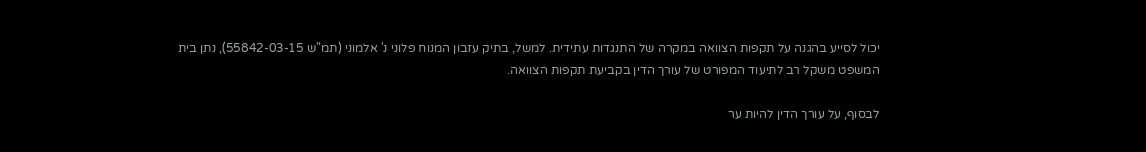יכול לסייע בהגנה על תקפות הצוואה במקרה של התנגדות עתידית. למשל, בתיק עזבון המנוח פלוני נ' אלמוני (תמ"ש 55842-03-15), נתן בית המשפט משקל רב לתיעוד המפורט של עורך הדין בקביעת תקפות הצוואה.

לבסוף, על עורך הדין להיות ער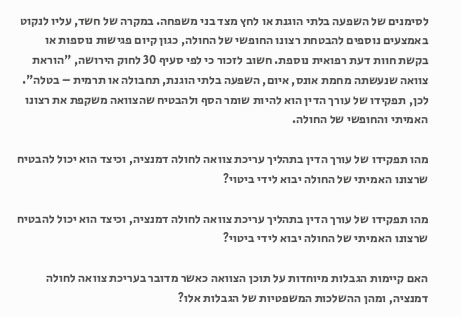לסימנים של השפעה בלתי הוגנת או לחץ מצד בני משפחה. במקרה של חשד, עליו לנקוט באמצעים נוספים להבטחת רצונו החופשי של החולה, כגון קיום פגישות נוספות או בקשת חוות דעת רפואית נוספת. חשוב לזכור כי לפי סעיף 30 לחוק הירושה, "הוראת צוואה שנעשתה מחמת אונס, איום, השפעה בלתי הוגנת, תחבולה או תרמית – בטלה". לכן, תפקידו של עורך הדין הוא להיות שומר הסף ולהבטיח שהצוואה משקפת את רצונו האמיתי והחופשי של החולה.

מהו תפקידו של עורך הדין בתהליך עריכת צוואה לחולה דמנציה, וכיצד הוא יכול להבטיח שרצונו האמיתי של החולה יבוא לידי ביטוי?

מהו תפקידו של עורך הדין בתהליך עריכת צוואה לחולה דמנציה, וכיצד הוא יכול להבטיח שרצונו האמיתי של החולה יבוא לידי ביטוי?

האם קיימות הגבלות מיוחדות על תוכן הצוואה כאשר מדובר בעריכת צוואה לחולה דמנציה, ומהן ההשלכות המשפטיות של הגבלות אלו?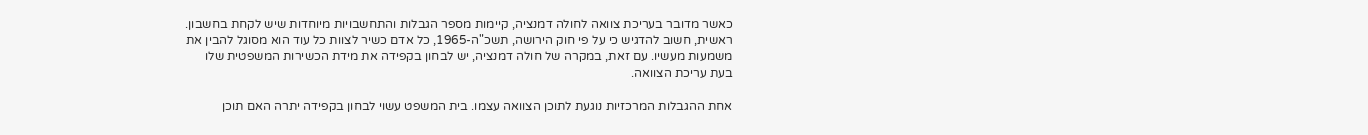כאשר מדובר בעריכת צוואה לחולה דמנציה, קיימות מספר הגבלות והתחשבויות מיוחדות שיש לקחת בחשבון. ראשית, חשוב להדגיש כי על פי חוק הירושה, תשכ"ה-1965, כל אדם כשיר לצוות כל עוד הוא מסוגל להבין את משמעות מעשיו. עם זאת, במקרה של חולה דמנציה, יש לבחון בקפידה את מידת הכשירות המשפטית שלו בעת עריכת הצוואה.

אחת ההגבלות המרכזיות נוגעת לתוכן הצוואה עצמו. בית המשפט עשוי לבחון בקפידה יתרה האם תוכן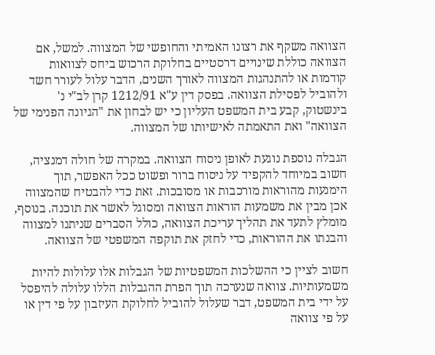הצוואה משקף את רצונו האמיתי והחופשי של המצווה. למשל, אם הצוואה כוללת שינויים דרסטיים בחלוקת הרכוש ביחס לצוואות קודמות או להתנהגות המצווה לאורך השנים, הדבר עלול לעורר חשד ולהוביל לפסילת הצוואה. בפסק דין ע"א 1212/91 קרן לב"י נ' בינשטוק, קבע בית המשפט העליון כי יש לבחון את "הגיונה הפנימי של הצוואה" ואת התאמתה לאישיותו של המצווה.

הגבלה נוספת נוגעת לאופן ניסוח הצוואה. במקרה של חולה דמנציה, חשוב במיוחד להקפיד על ניסוח ברור ופשוט ככל האפשר, תוך הימנעות מהוראות מורכבות או מסובכות. זאת כדי להבטיח שהמצווה אכן מבין את משמעות הוראות הצוואה ומסוגל לאשר את תוכנה. בנוסף, מומלץ לתעד את תהליך עריכת הצוואה, כולל הסברים שניתנו למצווה והבנתו את ההוראות, כדי לחזק את תוקפה המשפטי של הצוואה.

חשוב לציין כי ההשלכות המשפטיות של הגבלות אלו עלולות להיות משמעותיות. צוואה שנערכה תוך הפרת ההגבלות הללו עלולה להיפסל על ידי בית המשפט, דבר שעלול להוביל לחלוקת העיזבון על פי דין או על פי צוואה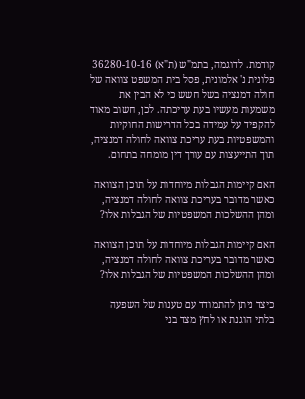קודמת. לדוגמה, בתמ"ש (ת"א) 36280-10-16 פלונית נ' אלמונית, פסל בית המשפט צוואה של חולה דמנציה בשל חשש כי לא הבין את משמעות מעשיו בעת עריכתה. לכן, חשוב מאוד להקפיד על עמידה בכל הדרישות החוקיות והמשפטיות בעת עריכת צוואה לחולה דמנציה, תוך התייעצות עם עורך דין מומחה בתחום.

האם קיימות הגבלות מיוחדות על תוכן הצוואה כאשר מדובר בעריכת צוואה לחולה דמנציה, ומהן ההשלכות המשפטיות של הגבלות אלו?

האם קיימות הגבלות מיוחדות על תוכן הצוואה כאשר מדובר בעריכת צוואה לחולה דמנציה, ומהן ההשלכות המשפטיות של הגבלות אלו?

כיצד ניתן להתמודד עם טענות של השפעה בלתי הוגנת או לחץ מצד בני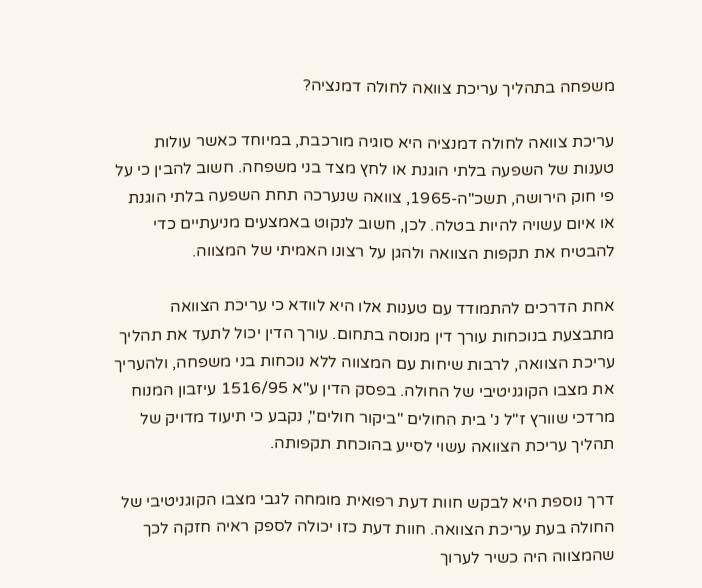משפחה בתהליך עריכת צוואה לחולה דמנציה?

עריכת צוואה לחולה דמנציה היא סוגיה מורכבת, במיוחד כאשר עולות טענות של השפעה בלתי הוגנת או לחץ מצד בני משפחה. חשוב להבין כי על פי חוק הירושה, תשכ"ה-1965, צוואה שנערכה תחת השפעה בלתי הוגנת או איום עשויה להיות בטלה. לכן, חשוב לנקוט באמצעים מניעתיים כדי להבטיח את תקפות הצוואה ולהגן על רצונו האמיתי של המצווה.

אחת הדרכים להתמודד עם טענות אלו היא לוודא כי עריכת הצוואה מתבצעת בנוכחות עורך דין מנוסה בתחום. עורך הדין יכול לתעד את תהליך עריכת הצוואה, לרבות שיחות עם המצווה ללא נוכחות בני משפחה, ולהעריך את מצבו הקוגניטיבי של החולה. בפסק הדין ע"א 1516/95 עיזבון המנוח מרדכי שוורץ ז"ל נ' בית החולים "ביקור חולים", נקבע כי תיעוד מדויק של תהליך עריכת הצוואה עשוי לסייע בהוכחת תקפותה.

דרך נוספת היא לבקש חוות דעת רפואית מומחה לגבי מצבו הקוגניטיבי של החולה בעת עריכת הצוואה. חוות דעת כזו יכולה לספק ראיה חזקה לכך שהמצווה היה כשיר לערוך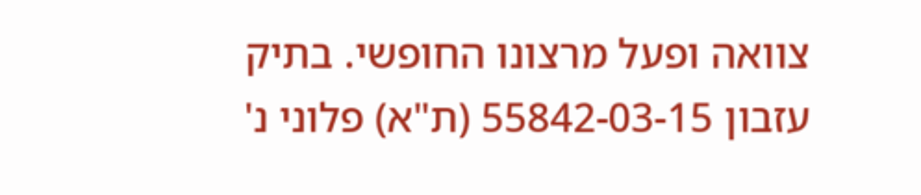צוואה ופעל מרצונו החופשי. בתיק עזבון 55842-03-15 (ת"א) פלוני נ'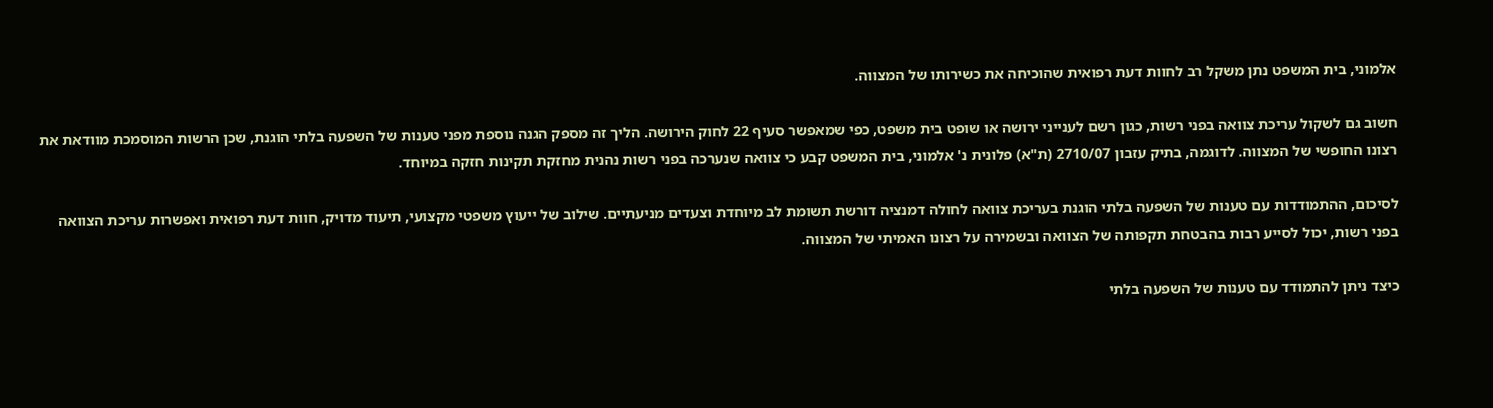אלמוני, בית המשפט נתן משקל רב לחוות דעת רפואית שהוכיחה את כשירותו של המצווה.

חשוב גם לשקול עריכת צוואה בפני רשות, כגון רשם לענייני ירושה או שופט בית משפט, כפי שמאפשר סעיף 22 לחוק הירושה. הליך זה מספק הגנה נוספת מפני טענות של השפעה בלתי הוגנת, שכן הרשות המוסמכת מוודאת את רצונו החופשי של המצווה. לדוגמה, בתיק עזבון 2710/07 (ת"א) פלונית נ' אלמוני, בית המשפט קבע כי צוואה שנערכה בפני רשות נהנית מחזקת תקינות חזקה במיוחד.

לסיכום, ההתמודדות עם טענות של השפעה בלתי הוגנת בעריכת צוואה לחולה דמנציה דורשת תשומת לב מיוחדת וצעדים מניעתיים. שילוב של ייעוץ משפטי מקצועי, תיעוד מדויק, חוות דעת רפואית ואפשרות עריכת הצוואה בפני רשות, יכול לסייע רבות בהבטחת תקפותה של הצוואה ובשמירה על רצונו האמיתי של המצווה.

כיצד ניתן להתמודד עם טענות של השפעה בלתי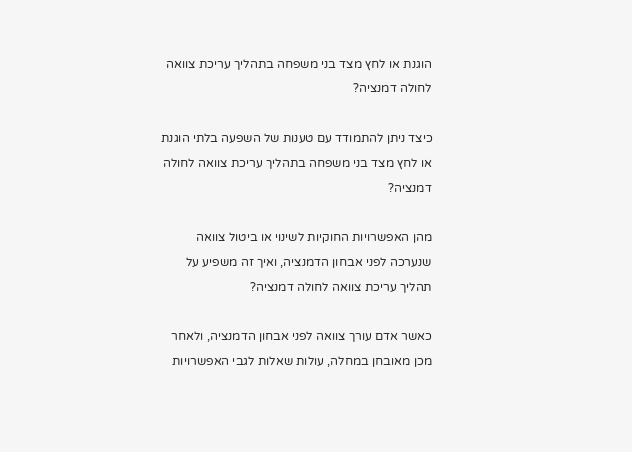הוגנת או לחץ מצד בני משפחה בתהליך עריכת צוואה לחולה דמנציה?

כיצד ניתן להתמודד עם טענות של השפעה בלתי הוגנת או לחץ מצד בני משפחה בתהליך עריכת צוואה לחולה דמנציה?

מהן האפשרויות החוקיות לשינוי או ביטול צוואה שנערכה לפני אבחון הדמנציה, ואיך זה משפיע על תהליך עריכת צוואה לחולה דמנציה?

כאשר אדם עורך צוואה לפני אבחון הדמנציה, ולאחר מכן מאובחן במחלה, עולות שאלות לגבי האפשרויות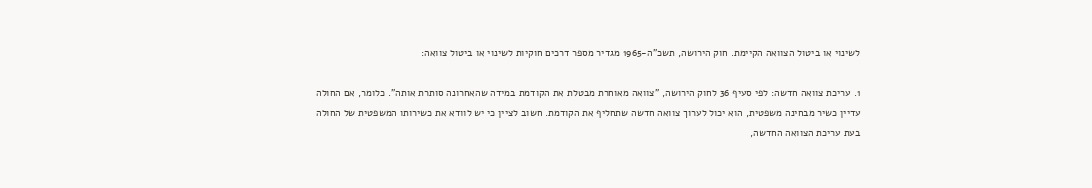לשינוי או ביטול הצוואה הקיימת. חוק הירושה, תשכ"ה-1965 מגדיר מספר דרכים חוקיות לשינוי או ביטול צוואה:

1. עריכת צוואה חדשה: לפי סעיף 36 לחוק הירושה, "צוואה מאוחרת מבטלת את הקודמת במידה שהאחרונה סותרת אותה". כלומר, אם החולה עדיין כשיר מבחינה משפטית, הוא יכול לערוך צוואה חדשה שתחליף את הקודמת. חשוב לציין כי יש לוודא את כשירותו המשפטית של החולה בעת עריכת הצוואה החדשה,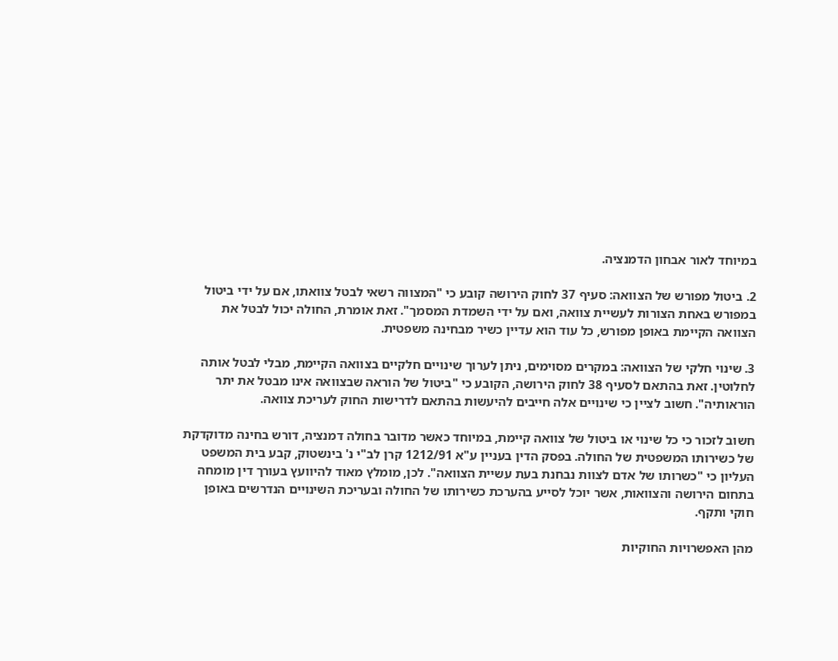במיוחד לאור אבחון הדמנציה.

2. ביטול מפורש של הצוואה: סעיף 37 לחוק הירושה קובע כי "המצווה רשאי לבטל צוואתו, אם על ידי ביטול במפורש באחת הצורות לעשיית צוואה, ואם על ידי השמדת המסמך". זאת אומרת, החולה יכול לבטל את הצוואה הקיימת באופן מפורש, כל עוד הוא עדיין כשיר מבחינה משפטית.

3. שינוי חלקי של הצוואה: במקרים מסוימים, ניתן לערוך שינויים חלקיים בצוואה הקיימת, מבלי לבטל אותה לחלוטין. זאת בהתאם לסעיף 38 לחוק הירושה, הקובע כי "ביטול של הוראה שבצוואה אינו מבטל את יתר הוראותיה". חשוב לציין כי שינויים אלה חייבים להיעשות בהתאם לדרישות החוק לעריכת צוואה.

חשוב לזכור כי כל שינוי או ביטול של צוואה קיימת, במיוחד כאשר מדובר בחולה דמנציה, דורש בחינה מדוקדקת של כשירותו המשפטית של החולה. בפסק הדין בעניין ע"א 1212/91 קרן לב"י נ' בינשטוק, קבע בית המשפט העליון כי "כשרותו של אדם לצוות נבחנת בעת עשיית הצוואה". לכן, מומלץ מאוד להיוועץ בעורך דין מומחה בתחום הירושה והצוואות, אשר יוכל לסייע בהערכת כשירותו של החולה ובעריכת השינויים הנדרשים באופן חוקי ותקף.

מהן האפשרויות החוקיות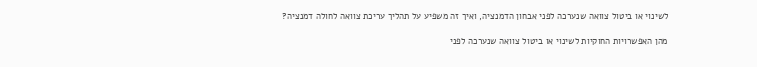לשינוי או ביטול צוואה שנערכה לפני אבחון הדמנציה, ואיך זה משפיע על תהליך עריכת צוואה לחולה דמנציה?

מהן האפשרויות החוקיות לשינוי או ביטול צוואה שנערכה לפני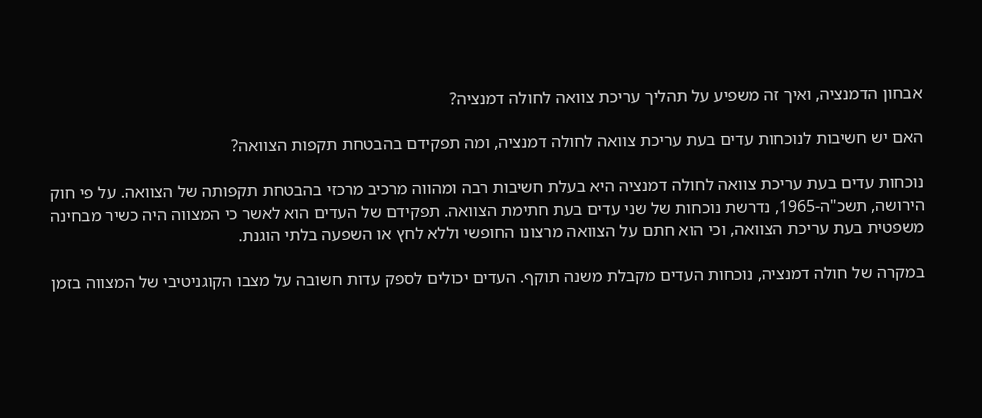אבחון הדמנציה, ואיך זה משפיע על תהליך עריכת צוואה לחולה דמנציה?

האם יש חשיבות לנוכחות עדים בעת עריכת צוואה לחולה דמנציה, ומה תפקידם בהבטחת תקפות הצוואה?

נוכחות עדים בעת עריכת צוואה לחולה דמנציה היא בעלת חשיבות רבה ומהווה מרכיב מרכזי בהבטחת תקפותה של הצוואה. על פי חוק הירושה, תשכ"ה-1965, נדרשת נוכחות של שני עדים בעת חתימת הצוואה. תפקידם של העדים הוא לאשר כי המצווה היה כשיר מבחינה משפטית בעת עריכת הצוואה, וכי הוא חתם על הצוואה מרצונו החופשי וללא לחץ או השפעה בלתי הוגנת.

במקרה של חולה דמנציה, נוכחות העדים מקבלת משנה תוקף. העדים יכולים לספק עדות חשובה על מצבו הקוגניטיבי של המצווה בזמן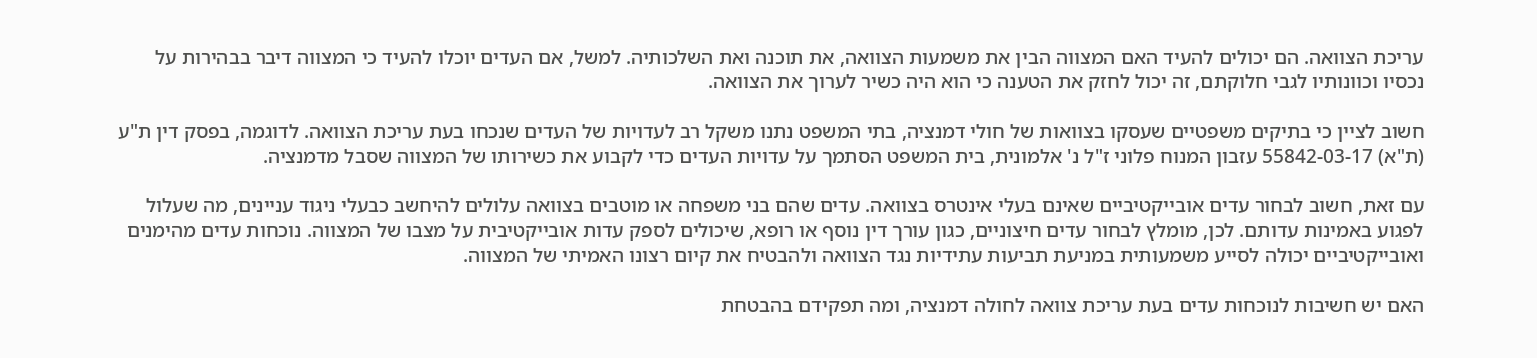עריכת הצוואה. הם יכולים להעיד האם המצווה הבין את משמעות הצוואה, את תוכנה ואת השלכותיה. למשל, אם העדים יוכלו להעיד כי המצווה דיבר בבהירות על נכסיו וכוונותיו לגבי חלוקתם, זה יכול לחזק את הטענה כי הוא היה כשיר לערוך את הצוואה.

חשוב לציין כי בתיקים משפטיים שעסקו בצוואות של חולי דמנציה, בתי המשפט נתנו משקל רב לעדויות של העדים שנכחו בעת עריכת הצוואה. לדוגמה, בפסק דין ת"ע (ת"א) 55842-03-17 עזבון המנוח פלוני ז"ל נ' אלמונית, בית המשפט הסתמך על עדויות העדים כדי לקבוע את כשירותו של המצווה שסבל מדמנציה.

עם זאת, חשוב לבחור עדים אובייקטיביים שאינם בעלי אינטרס בצוואה. עדים שהם בני משפחה או מוטבים בצוואה עלולים להיחשב כבעלי ניגוד עניינים, מה שעלול לפגוע באמינות עדותם. לכן, מומלץ לבחור עדים חיצוניים, כגון עורך דין נוסף או רופא, שיכולים לספק עדות אובייקטיבית על מצבו של המצווה. נוכחות עדים מהימנים ואובייקטיביים יכולה לסייע משמעותית במניעת תביעות עתידיות נגד הצוואה ולהבטיח את קיום רצונו האמיתי של המצווה.

האם יש חשיבות לנוכחות עדים בעת עריכת צוואה לחולה דמנציה, ומה תפקידם בהבטחת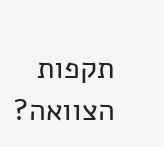תקפות הצוואה?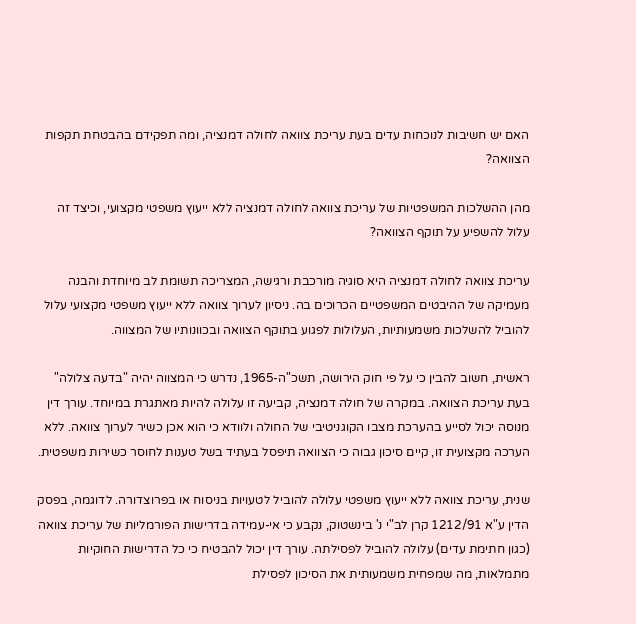האם יש חשיבות לנוכחות עדים בעת עריכת צוואה לחולה דמנציה, ומה תפקידם בהבטחת תקפות הצוואה?

מהן ההשלכות המשפטיות של עריכת צוואה לחולה דמנציה ללא ייעוץ משפטי מקצועי, וכיצד זה עלול להשפיע על תוקף הצוואה?

עריכת צוואה לחולה דמנציה היא סוגיה מורכבת ורגישה, המצריכה תשומת לב מיוחדת והבנה מעמיקה של ההיבטים המשפטיים הכרוכים בה. ניסיון לערוך צוואה ללא ייעוץ משפטי מקצועי עלול להוביל להשלכות משמעותיות, העלולות לפגוע בתוקף הצוואה ובכוונותיו של המצווה.

ראשית, חשוב להבין כי על פי חוק הירושה, תשכ"ה-1965, נדרש כי המצווה יהיה "בדעה צלולה" בעת עריכת הצוואה. במקרה של חולה דמנציה, קביעה זו עלולה להיות מאתגרת במיוחד. עורך דין מנוסה יכול לסייע בהערכת מצבו הקוגניטיבי של החולה ולוודא כי הוא אכן כשיר לערוך צוואה. ללא הערכה מקצועית זו, קיים סיכון גבוה כי הצוואה תיפסל בעתיד בשל טענות לחוסר כשירות משפטית.

שנית, עריכת צוואה ללא ייעוץ משפטי עלולה להוביל לטעויות בניסוח או בפרוצדורה. לדוגמה, בפסק הדין ע"א 1212/91 קרן לב"י נ' בינשטוק, נקבע כי אי-עמידה בדרישות הפורמליות של עריכת צוואה (כגון חתימת עדים) עלולה להוביל לפסילתה. עורך דין יכול להבטיח כי כל הדרישות החוקיות מתמלאות, מה שמפחית משמעותית את הסיכון לפסילת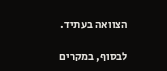הצוואה בעתיד.

לבסוף, במקרים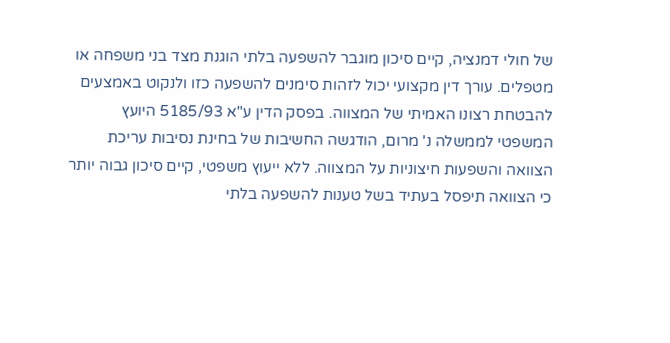של חולי דמנציה, קיים סיכון מוגבר להשפעה בלתי הוגנת מצד בני משפחה או מטפלים. עורך דין מקצועי יכול לזהות סימנים להשפעה כזו ולנקוט באמצעים להבטחת רצונו האמיתי של המצווה. בפסק הדין ע"א 5185/93 היועץ המשפטי לממשלה נ' מרום, הודגשה החשיבות של בחינת נסיבות עריכת הצוואה והשפעות חיצוניות על המצווה. ללא ייעוץ משפטי, קיים סיכון גבוה יותר כי הצוואה תיפסל בעתיד בשל טענות להשפעה בלתי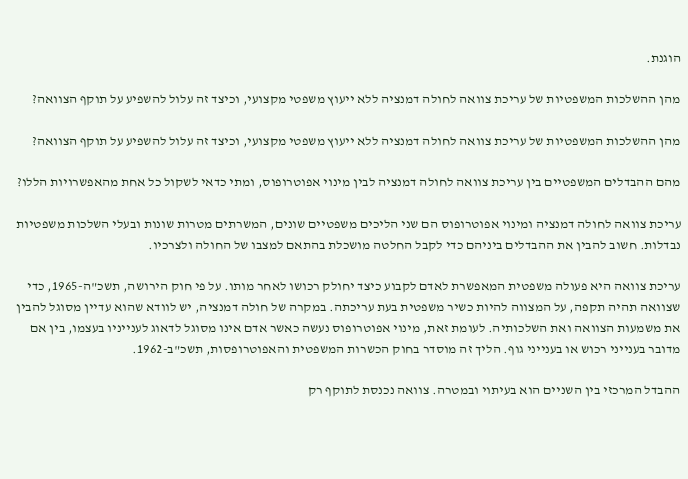הוגנת.

מהן ההשלכות המשפטיות של עריכת צוואה לחולה דמנציה ללא ייעוץ משפטי מקצועי, וכיצד זה עלול להשפיע על תוקף הצוואה?

מהן ההשלכות המשפטיות של עריכת צוואה לחולה דמנציה ללא ייעוץ משפטי מקצועי, וכיצד זה עלול להשפיע על תוקף הצוואה?

מהם ההבדלים המשפטיים בין עריכת צוואה לחולה דמנציה לבין מינוי אפוטרופוס, ומתי כדאי לשקול כל אחת מהאפשרויות הללו?

עריכת צוואה לחולה דמנציה ומינוי אפוטרופוס הם שני הליכים משפטיים שונים, המשרתים מטרות שונות ובעלי השלכות משפטיות נבדלות. חשוב להבין את ההבדלים ביניהם כדי לקבל החלטה מושכלת בהתאם למצבו של החולה ולצרכיו.

עריכת צוואה היא פעולה משפטית המאפשרת לאדם לקבוע כיצד יחולק רכושו לאחר מותו. על פי חוק הירושה, תשכ"ה-1965, כדי שצוואה תהיה תקפה, על המצווה להיות כשיר משפטית בעת עריכתה. במקרה של חולה דמנציה, יש לוודא שהוא עדיין מסוגל להבין את משמעות הצוואה ואת השלכותיה. לעומת זאת, מינוי אפוטרופוס נעשה כאשר אדם אינו מסוגל לדאוג לענייניו בעצמו, בין אם מדובר בענייני רכוש או בענייני גוף. הליך זה מוסדר בחוק הכשרות המשפטית והאפוטרופסות, תשכ"ב-1962.

ההבדל המרכזי בין השניים הוא בעיתוי ובמטרה. צוואה נכנסת לתוקף רק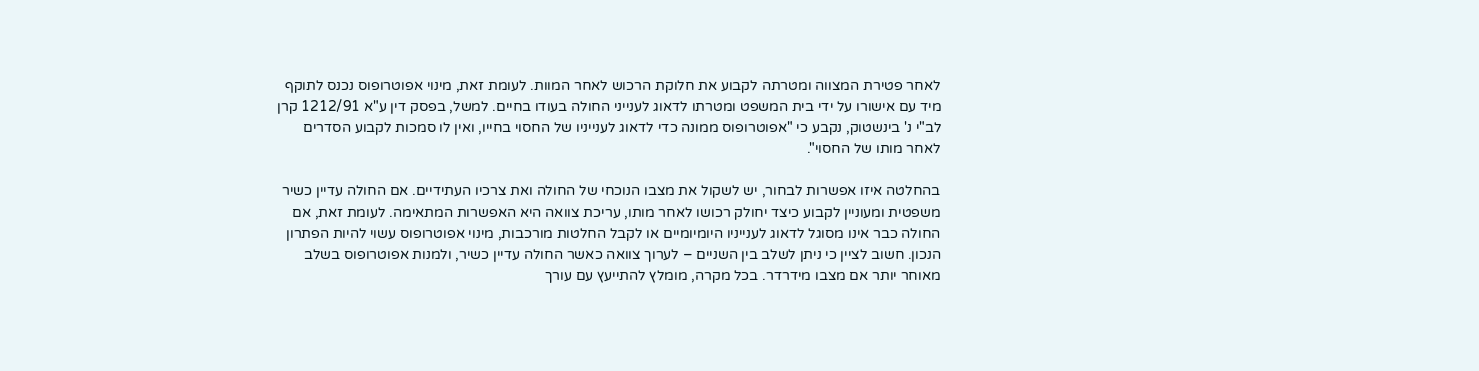לאחר פטירת המצווה ומטרתה לקבוע את חלוקת הרכוש לאחר המוות. לעומת זאת, מינוי אפוטרופוס נכנס לתוקף מיד עם אישורו על ידי בית המשפט ומטרתו לדאוג לענייני החולה בעודו בחיים. למשל, בפסק דין ע"א 1212/91 קרן לב"י נ' בינשטוק, נקבע כי "אפוטרופוס ממונה כדי לדאוג לענייניו של החסוי בחייו, ואין לו סמכות לקבוע הסדרים לאחר מותו של החסוי".

בהחלטה איזו אפשרות לבחור, יש לשקול את מצבו הנוכחי של החולה ואת צרכיו העתידיים. אם החולה עדיין כשיר משפטית ומעוניין לקבוע כיצד יחולק רכושו לאחר מותו, עריכת צוואה היא האפשרות המתאימה. לעומת זאת, אם החולה כבר אינו מסוגל לדאוג לענייניו היומיומיים או לקבל החלטות מורכבות, מינוי אפוטרופוס עשוי להיות הפתרון הנכון. חשוב לציין כי ניתן לשלב בין השניים – לערוך צוואה כאשר החולה עדיין כשיר, ולמנות אפוטרופוס בשלב מאוחר יותר אם מצבו מידרדר. בכל מקרה, מומלץ להתייעץ עם עורך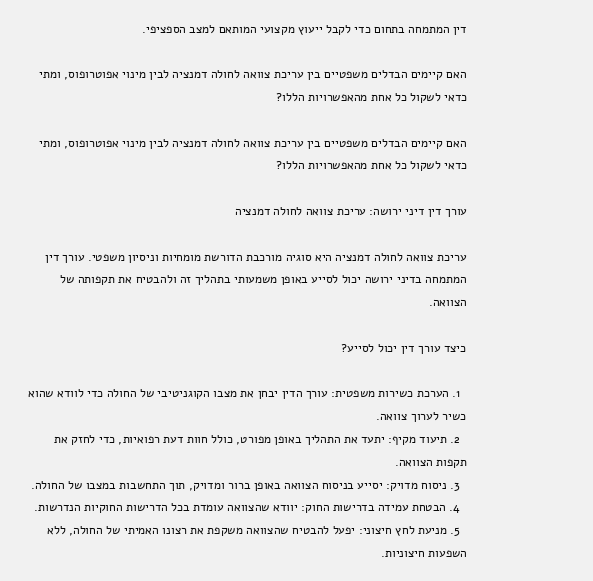דין המתמחה בתחום כדי לקבל ייעוץ מקצועי המותאם למצב הספציפי.

האם קיימים הבדלים משפטיים בין עריכת צוואה לחולה דמנציה לבין מינוי אפוטרופוס, ומתי כדאי לשקול כל אחת מהאפשרויות הללו?

האם קיימים הבדלים משפטיים בין עריכת צוואה לחולה דמנציה לבין מינוי אפוטרופוס, ומתי כדאי לשקול כל אחת מהאפשרויות הללו?

עורך דין דיני ירושה: עריכת צוואה לחולה דמנציה

עריכת צוואה לחולה דמנציה היא סוגיה מורכבת הדורשת מומחיות וניסיון משפטי. עורך דין המתמחה בדיני ירושה יכול לסייע באופן משמעותי בתהליך זה ולהבטיח את תקפותה של הצוואה.

כיצד עורך דין יכול לסייע?

  1. הערכת כשירות משפטית: עורך הדין יבחן את מצבו הקוגניטיבי של החולה כדי לוודא שהוא כשיר לערוך צוואה.
  2. תיעוד מקיף: יתעד את התהליך באופן מפורט, כולל חוות דעת רפואיות, כדי לחזק את תקפות הצוואה.
  3. ניסוח מדויק: יסייע בניסוח הצוואה באופן ברור ומדויק, תוך התחשבות במצבו של החולה.
  4. הבטחת עמידה בדרישות החוק: יוודא שהצוואה עומדת בכל הדרישות החוקיות הנדרשות.
  5. מניעת לחץ חיצוני: יפעל להבטיח שהצוואה משקפת את רצונו האמיתי של החולה, ללא השפעות חיצוניות.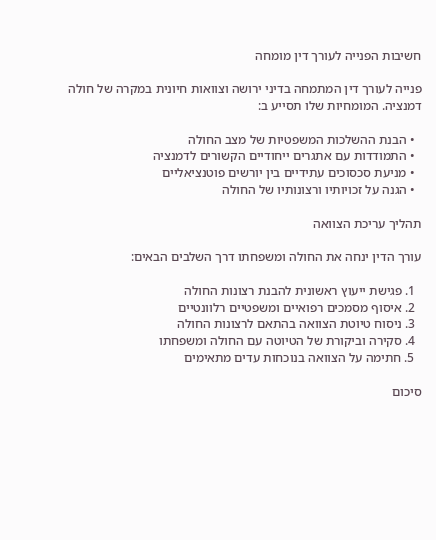חשיבות הפנייה לעורך דין מומחה

פנייה לעורך דין המתמחה בדיני ירושה וצוואות חיונית במקרה של חולה דמנציה. המומחיות שלו תסייע ב:

  • הבנת ההשלכות המשפטיות של מצב החולה
  • התמודדות עם אתגרים ייחודיים הקשורים לדמנציה
  • מניעת סכסוכים עתידיים בין יורשים פוטנציאליים
  • הגנה על זכויותיו ורצונותיו של החולה

תהליך עריכת הצוואה

עורך הדין ינחה את החולה ומשפחתו דרך השלבים הבאים:

  1. פגישת ייעוץ ראשונית להבנת רצונות החולה
  2. איסוף מסמכים רפואיים ומשפטיים רלוונטיים
  3. ניסוח טיוטת הצוואה בהתאם לרצונות החולה
  4. סקירה וביקורת של הטיוטה עם החולה ומשפחתו
  5. חתימה על הצוואה בנוכחות עדים מתאימים

סיכום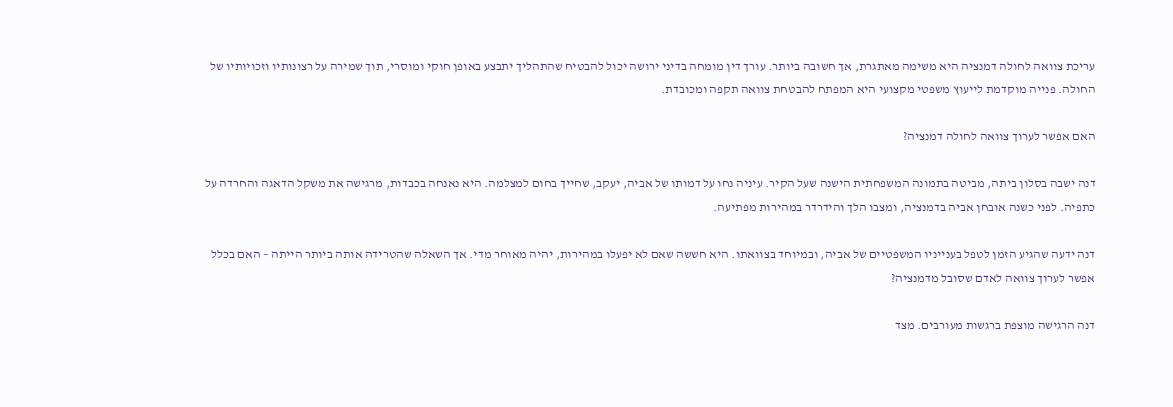עריכת צוואה לחולה דמנציה היא משימה מאתגרת, אך חשובה ביותר. עורך דין מומחה בדיני ירושה יכול להבטיח שהתהליך יתבצע באופן חוקי ומוסרי, תוך שמירה על רצונותיו וזכויותיו של החולה. פנייה מוקדמת לייעוץ משפטי מקצועי היא המפתח להבטחת צוואה תקפה ומכובדת.

האם אפשר לערוך צוואה לחולה דמנציה?

דנה ישבה בסלון ביתה, מביטה בתמונה המשפחתית הישנה שעל הקיר. עיניה נחו על דמותו של אביה, יעקב, שחייך בחום למצלמה. היא נאנחה בכבדות, מרגישה את משקל הדאגה והחרדה על כתפיה. לפני כשנה אובחן אביה בדמנציה, ומצבו הלך והידרדר במהירות מפתיעה.

דנה ידעה שהגיע הזמן לטפל בענייניו המשפטיים של אביה, ובמיוחד בצוואתו. היא חששה שאם לא יפעלו במהירות, יהיה מאוחר מדי. אך השאלה שהטרידה אותה ביותר הייתה – האם בכלל אפשר לערוך צוואה לאדם שסובל מדמנציה?

דנה הרגישה מוצפת ברגשות מעורבים. מצד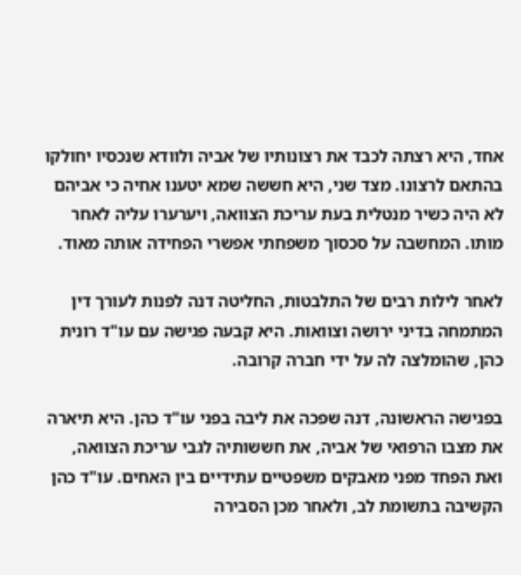אחד, היא רצתה לכבד את רצונותיו של אביה ולוודא שנכסיו יחולקו בהתאם לרצונו. מצד שני, היא חששה שמא יטענו אחיה כי אביהם לא היה כשיר מנטלית בעת עריכת הצוואה, ויערערו עליה לאחר מותו. המחשבה על סכסוך משפחתי אפשרי הפחידה אותה מאוד.

לאחר לילות רבים של התלבטות, החליטה דנה לפנות לעורך דין המתמחה בדיני ירושה וצוואות. היא קבעה פגישה עם עו"ד רונית כהן, שהומלצה לה על ידי חברה קרובה.

בפגישה הראשונה, דנה שפכה את ליבה בפני עו"ד כהן. היא תיארה את מצבו הרפואי של אביה, את חששותיה לגבי עריכת הצוואה, ואת הפחד מפני מאבקים משפטיים עתידיים בין האחים. עו"ד כהן הקשיבה בתשומת לב, ולאחר מכן הסבירה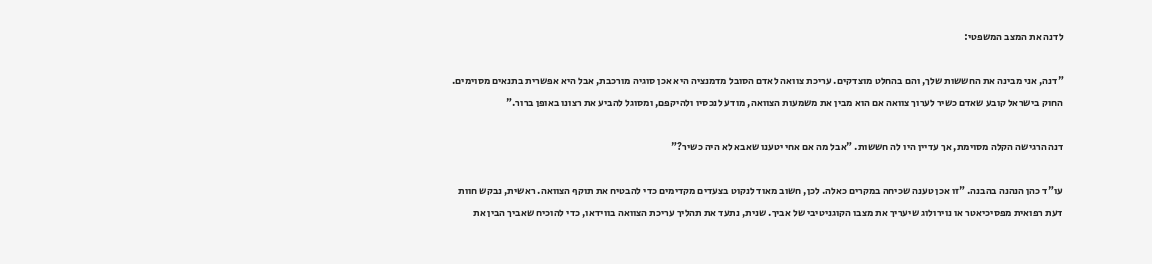לדנה את המצב המשפטי:

"דנה, אני מבינה את החששות שלך, והם בהחלט מוצדקים. עריכת צוואה לאדם הסובל מדמנציה היא אכן סוגיה מורכבת, אבל היא אפשרית בתנאים מסוימים. החוק בישראל קובע שאדם כשיר לערוך צוואה אם הוא מבין את משמעות הצוואה, מודע לנכסיו ולהיקפם, ומסוגל להביע את רצונו באופן ברור."

דנה הרגישה הקלה מסוימת, אך עדיין היו לה חששות. "אבל מה אם אחי יטענו שאבא לא היה כשיר?"

עו"ד כהן הנהנה בהבנה. "זו אכן טענה שכיחה במקרים כאלה. לכן, חשוב מאוד לנקוט בצעדים מקדימים כדי להבטיח את תוקף הצוואה. ראשית, נבקש חוות דעת רפואית מפסיכיאטר או נוירולוג שיעריך את מצבו הקוגניטיבי של אביך. שנית, נתעד את תהליך עריכת הצוואה בווידאו, כדי להוכיח שאביך הבין את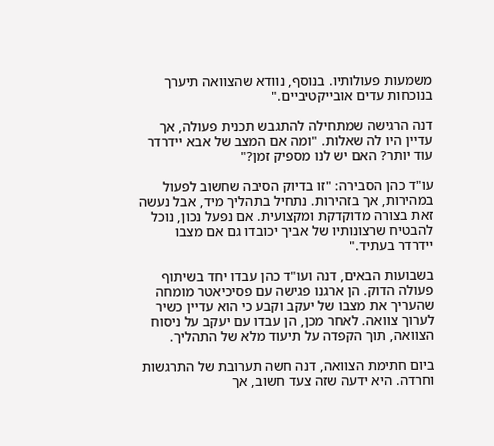משמעות פעולותיו. בנוסף, נוודא שהצוואה תיערך בנוכחות עדים אובייקטיביים."

דנה הרגישה שמתחילה להתגבש תכנית פעולה, אך עדיין היו לה שאלות. "ומה אם המצב של אבא יידרדר עוד יותר? האם יש לנו מספיק זמן?"

עו"ד כהן הסבירה: "זו בדיוק הסיבה שחשוב לפעול במהירות, אך בזהירות. נתחיל בתהליך מיד, אבל נעשה זאת בצורה מדוקדקת ומקצועית. אם נפעל נכון, נוכל להבטיח שרצונותיו של אביך יכובדו גם אם מצבו יידרדר בעתיד."

בשבועות הבאים, דנה ועו"ד כהן עבדו יחד בשיתוף פעולה הדוק. הן ארגנו פגישה עם פסיכיאטר מומחה שהעריך את מצבו של יעקב וקבע כי הוא עדיין כשיר לערוך צוואה. לאחר מכן, הן עבדו עם יעקב על ניסוח הצוואה, תוך הקפדה על תיעוד מלא של התהליך.

ביום חתימת הצוואה, דנה חשה תערובת של התרגשות וחרדה. היא ידעה שזה צעד חשוב, אך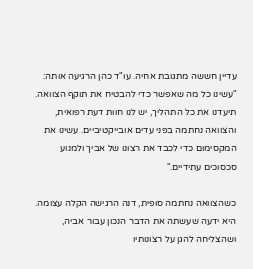עדיין חששה מתגובת אחיה. עו"ד כהן הרגיעה אותה: "עשינו כל מה שאפשר כדי להבטיח את תוקף הצוואה. תיעדנו את כל התהליך, יש לנו חוות דעת רפואית, והצוואה נחתמה בפני עדים אובייקטיביים. עשינו את המקסימום כדי לכבד את רצונו של אביך ולמנוע סכסוכים עתידיים."

כשהצוואה נחתמה סופית, דנה הרגישה הקלה עצומה. היא ידעה שעשתה את הדבר הנכון עבור אביה, ושהצליחה להגן על רצונותיו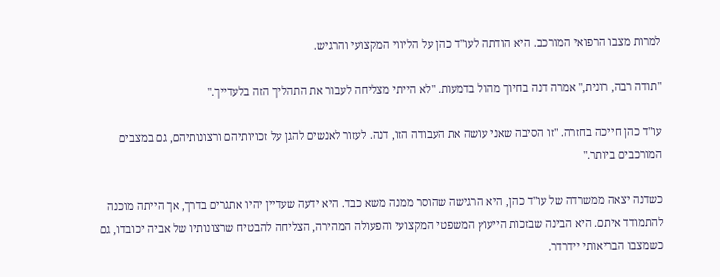למרות מצבו הרפואי המורכב. היא הודתה לעו"ד כהן על הליווי המקצועי והרגיש.

"תודה רבה, רונית," אמרה דנה בחיוך מהול בדמעות. "לא הייתי מצליחה לעבור את התהליך הזה בלעדייך."

עו"ד כהן חייכה בחזרה. "זו הסיבה שאני עושה את העבודה הזו, דנה. לעזור לאנשים להגן על זכויותיהם ורצונותיהם, גם במצבים המורכבים ביותר."

כשדנה יצאה ממשרדה של עו"ד כהן, היא הרגישה שהוסר ממנה משא כבד. היא ידעה שעדיין יהיו אתגרים בדרך, אך הייתה מוכנה להתמודד איתם. היא הבינה שבזכות הייעוץ המשפטי המקצועי והפעולה המהירה, הצליחה להבטיח שרצונותיו של אביה יכובדו, גם כשמצבו הבריאותי יידרדר.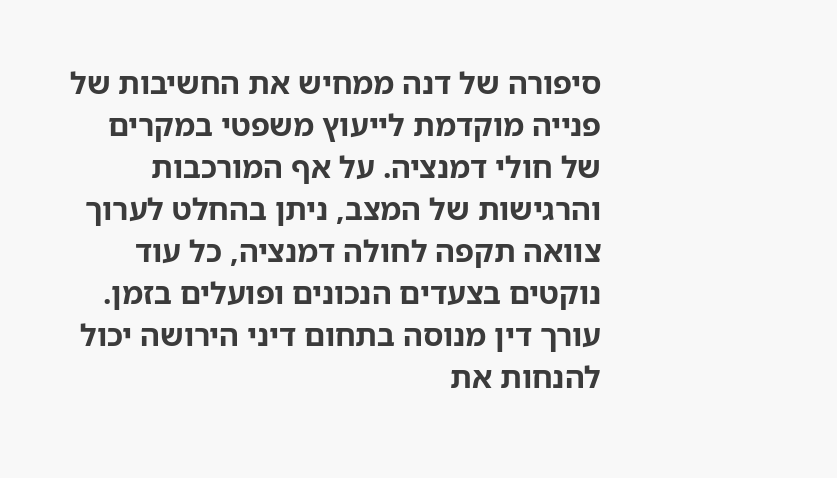סיפורה של דנה ממחיש את החשיבות של פנייה מוקדמת לייעוץ משפטי במקרים של חולי דמנציה. על אף המורכבות והרגישות של המצב, ניתן בהחלט לערוך צוואה תקפה לחולה דמנציה, כל עוד נוקטים בצעדים הנכונים ופועלים בזמן. עורך דין מנוסה בתחום דיני הירושה יכול להנחות את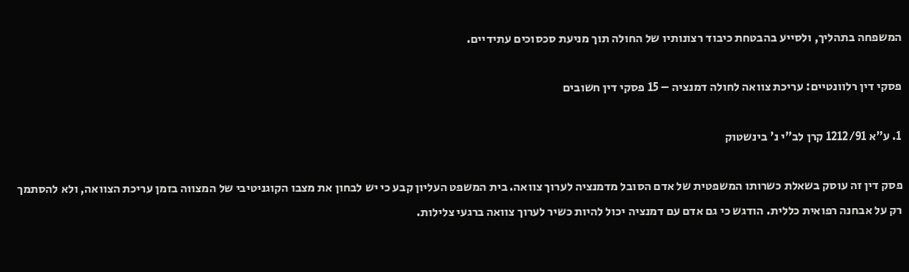המשפחה בתהליך, ולסייע בהבטחת כיבוד רצונותיו של החולה תוך מניעת סכסוכים עתידיים.

פסקי דין רלוונטיים: עריכת צוואה לחולה דמנציה – 15 פסקי דין חשובים

1. ע"א 1212/91 קרן לב"י נ' בינשטוק

פסק דין זה עוסק בשאלת כשרותו המשפטית של אדם הסובל מדמנציה לערוך צוואה. בית המשפט העליון קבע כי יש לבחון את מצבו הקוגניטיבי של המצווה בזמן עריכת הצוואה, ולא להסתמך רק על אבחנה רפואית כללית. הודגש כי גם אדם עם דמנציה יכול להיות כשיר לערוך צוואה ברגעי צלילות.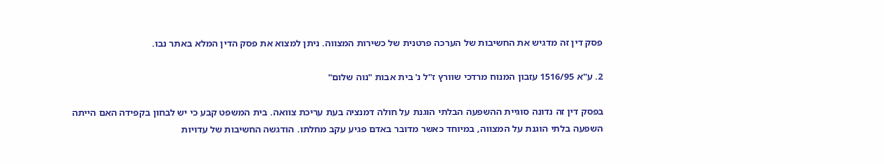פסק דין זה מדגיש את החשיבות של הערכה פרטנית של כשירות המצווה. ניתן למצוא את פסק הדין המלא באתר נבו.

2. ע"א 1516/95 עזבון המנוח מרדכי שוורץ ז"ל נ' בית אבות "נוה שלום"

בפסק דין זה נדונה סוגיית ההשפעה הבלתי הוגנת על חולה דמנציה בעת עריכת צוואה. בית המשפט קבע כי יש לבחון בקפידה האם הייתה השפעה בלתי הוגנת על המצווה, במיוחד כאשר מדובר באדם פגיע עקב מחלתו. הודגשה החשיבות של עדויות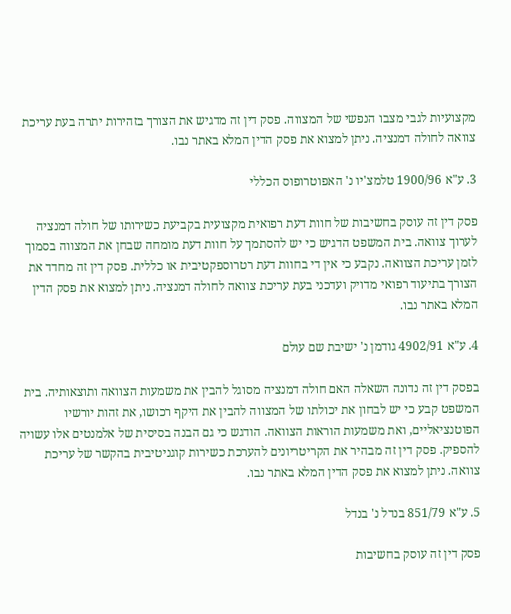מקצועיות לגבי מצבו הנפשי של המצווה. פסק דין זה מדגיש את הצורך בזהירות יתרה בעת עריכת צוואה לחולה דמנציה. ניתן למצוא את פסק הדין המלא באתר נבו.

3. ע"א 1900/96 טלמצ'יו נ' האפוטרופוס הכללי

פסק דין זה עוסק בחשיבות של חוות דעת רפואית מקצועית בקביעת כשירותו של חולה דמנציה לערוך צוואה. בית המשפט הדגיש כי יש להסתמך על חוות דעת מומחה שבחן את המצווה בסמוך לזמן עריכת הצוואה. נקבע כי אין די בחוות דעת רטרוספקטיבית או כללית. פסק דין זה מחדד את הצורך בתיעוד רפואי מדויק ועדכני בעת עריכת צוואה לחולה דמנציה. ניתן למצוא את פסק הדין המלא באתר נבו.

4. ע"א 4902/91 גודמן נ' ישיבת שם עולם

בפסק דין זה נדונה השאלה האם חולה דמנציה מסוגל להבין את משמעות הצוואה ותוצאותיה. בית המשפט קבע כי יש לבחון את יכולתו של המצווה להבין את היקף רכושו, את זהות יורשיו הפוטנציאליים, ואת משמעות הוראות הצוואה. הודגש כי גם הבנה בסיסית של אלמנטים אלו עשויה להספיק. פסק דין זה מבהיר את הקריטריונים להערכת כשירות קוגניטיבית בהקשר של עריכת צוואה. ניתן למצוא את פסק הדין המלא באתר נבו.

5. ע"א 851/79 בנדל נ' בנדל

פסק דין זה עוסק בחשיבות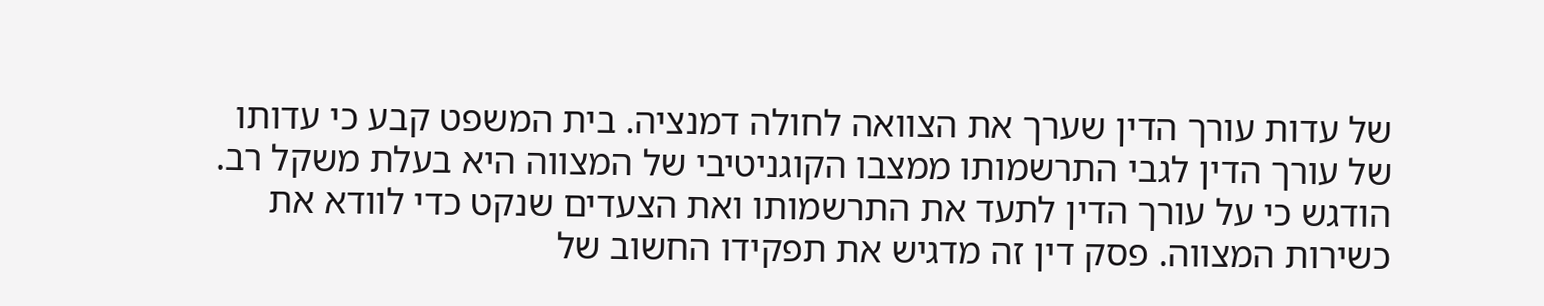של עדות עורך הדין שערך את הצוואה לחולה דמנציה. בית המשפט קבע כי עדותו של עורך הדין לגבי התרשמותו ממצבו הקוגניטיבי של המצווה היא בעלת משקל רב. הודגש כי על עורך הדין לתעד את התרשמותו ואת הצעדים שנקט כדי לוודא את כשירות המצווה. פסק דין זה מדגיש את תפקידו החשוב של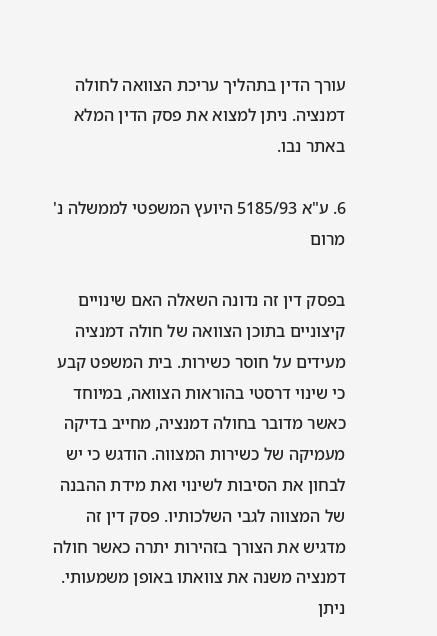עורך הדין בתהליך עריכת הצוואה לחולה דמנציה. ניתן למצוא את פסק הדין המלא באתר נבו.

6. ע"א 5185/93 היועץ המשפטי לממשלה נ' מרום

בפסק דין זה נדונה השאלה האם שינויים קיצוניים בתוכן הצוואה של חולה דמנציה מעידים על חוסר כשירות. בית המשפט קבע כי שינוי דרסטי בהוראות הצוואה, במיוחד כאשר מדובר בחולה דמנציה, מחייב בדיקה מעמיקה של כשירות המצווה. הודגש כי יש לבחון את הסיבות לשינוי ואת מידת ההבנה של המצווה לגבי השלכותיו. פסק דין זה מדגיש את הצורך בזהירות יתרה כאשר חולה דמנציה משנה את צוואתו באופן משמעותי. ניתן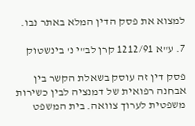למצוא את פסק הדין המלא באתר נבו.

7. ע"א 1212/91 קרן לב"י נ' בינשטוק

פסק דין זה עוסק בשאלת הקשר בין אבחנה רפואית של דמנציה לבין כשירות משפטית לערוך צוואה. בית המשפט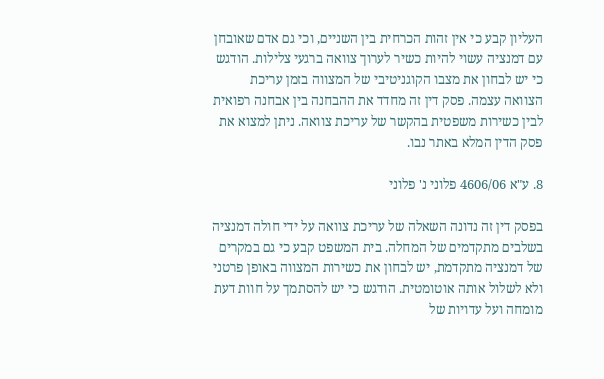העליון קבע כי אין זהות הכרחית בין השניים, וכי גם אדם שאובחן עם דמנציה עשוי להיות כשיר לערוך צוואה ברגעי צלילות. הודגש כי יש לבחון את מצבו הקוגניטיבי של המצווה בזמן עריכת הצוואה עצמה. פסק דין זה מחדד את ההבחנה בין אבחנה רפואית לבין כשירות משפטית בהקשר של עריכת צוואה. ניתן למצוא את פסק הדין המלא באתר נבו.

8. ע"א 4606/06 פלוני נ' פלוני

בפסק דין זה נדונה השאלה של עריכת צוואה על ידי חולה דמנציה בשלבים מתקדמים של המחלה. בית המשפט קבע כי גם במקרים של דמנציה מתקדמת, יש לבחון את כשירות המצווה באופן פרטני ולא לשלול אותה אוטומטית. הודגש כי יש להסתמך על חוות דעת מומחה ועל עדויות של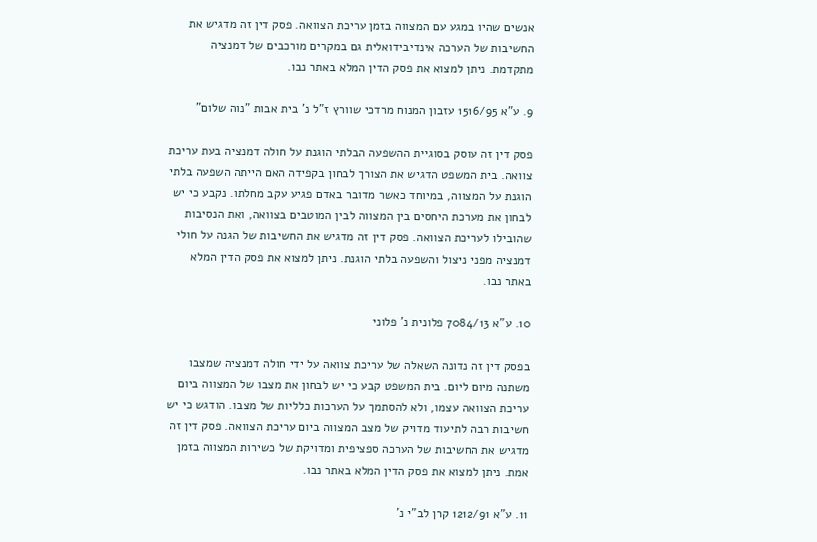אנשים שהיו במגע עם המצווה בזמן עריכת הצוואה. פסק דין זה מדגיש את החשיבות של הערכה אינדיבידואלית גם במקרים מורכבים של דמנציה מתקדמת. ניתן למצוא את פסק הדין המלא באתר נבו.

9. ע"א 1516/95 עזבון המנוח מרדכי שוורץ ז"ל נ' בית אבות "נוה שלום"

פסק דין זה עוסק בסוגיית ההשפעה הבלתי הוגנת על חולה דמנציה בעת עריכת צוואה. בית המשפט הדגיש את הצורך לבחון בקפידה האם הייתה השפעה בלתי הוגנת על המצווה, במיוחד כאשר מדובר באדם פגיע עקב מחלתו. נקבע כי יש לבחון את מערכת היחסים בין המצווה לבין המוטבים בצוואה, ואת הנסיבות שהובילו לעריכת הצוואה. פסק דין זה מדגיש את החשיבות של הגנה על חולי דמנציה מפני ניצול והשפעה בלתי הוגנת. ניתן למצוא את פסק הדין המלא באתר נבו.

10. ע"א 7084/13 פלונית נ' פלוני

בפסק דין זה נדונה השאלה של עריכת צוואה על ידי חולה דמנציה שמצבו משתנה מיום ליום. בית המשפט קבע כי יש לבחון את מצבו של המצווה ביום עריכת הצוואה עצמו, ולא להסתמך על הערכות כלליות של מצבו. הודגש כי יש חשיבות רבה לתיעוד מדויק של מצב המצווה ביום עריכת הצוואה. פסק דין זה מדגיש את החשיבות של הערכה ספציפית ומדויקת של כשירות המצווה בזמן אמת. ניתן למצוא את פסק הדין המלא באתר נבו.

11. ע"א 1212/91 קרן לב"י נ'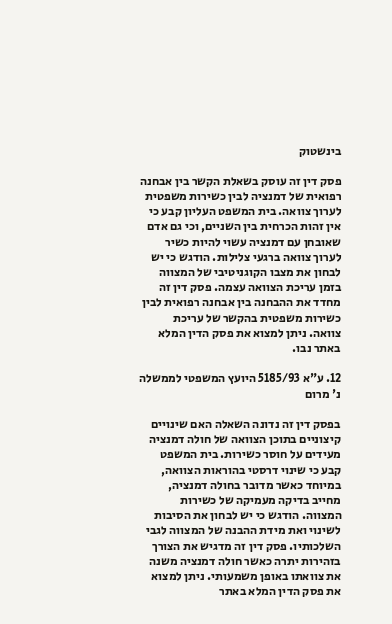בינשטוק

פסק דין זה עוסק בשאלת הקשר בין אבחנה רפואית של דמנציה לבין כשירות משפטית לערוך צוואה. בית המשפט העליון קבע כי אין זהות הכרחית בין השניים, וכי גם אדם שאובחן עם דמנציה עשוי להיות כשיר לערוך צוואה ברגעי צלילות. הודגש כי יש לבחון את מצבו הקוגניטיבי של המצווה בזמן עריכת הצוואה עצמה. פסק דין זה מחדד את ההבחנה בין אבחנה רפואית לבין כשירות משפטית בהקשר של עריכת צוואה. ניתן למצוא את פסק הדין המלא באתר נבו.

12. ע"א 5185/93 היועץ המשפטי לממשלה נ' מרום

בפסק דין זה נדונה השאלה האם שינויים קיצוניים בתוכן הצוואה של חולה דמנציה מעידים על חוסר כשירות. בית המשפט קבע כי שינוי דרסטי בהוראות הצוואה, במיוחד כאשר מדובר בחולה דמנציה, מחייב בדיקה מעמיקה של כשירות המצווה. הודגש כי יש לבחון את הסיבות לשינוי ואת מידת ההבנה של המצווה לגבי השלכותיו. פסק דין זה מדגיש את הצורך בזהירות יתרה כאשר חולה דמנציה משנה את צוואתו באופן משמעותי. ניתן למצוא את פסק הדין המלא באתר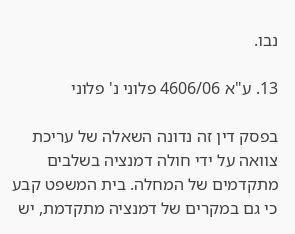נבו.

13. ע"א 4606/06 פלוני נ' פלוני

בפסק דין זה נדונה השאלה של עריכת צוואה על ידי חולה דמנציה בשלבים מתקדמים של המחלה. בית המשפט קבע כי גם במקרים של דמנציה מתקדמת, יש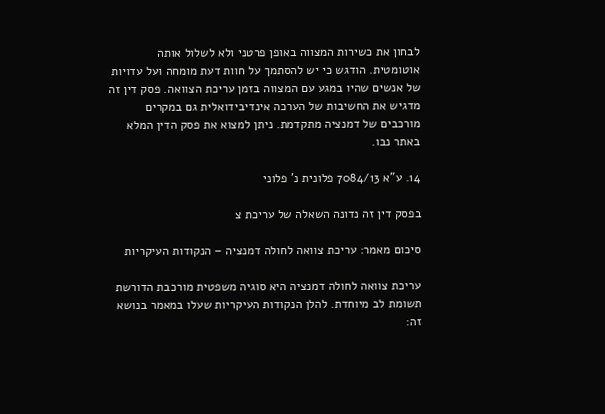לבחון את כשירות המצווה באופן פרטני ולא לשלול אותה אוטומטית. הודגש כי יש להסתמך על חוות דעת מומחה ועל עדויות של אנשים שהיו במגע עם המצווה בזמן עריכת הצוואה. פסק דין זה מדגיש את החשיבות של הערכה אינדיבידואלית גם במקרים מורכבים של דמנציה מתקדמת. ניתן למצוא את פסק הדין המלא באתר נבו.

14. ע"א 7084/13 פלונית נ' פלוני

בפסק דין זה נדונה השאלה של עריכת צ

סיכום מאמר: עריכת צוואה לחולה דמנציה – הנקודות העיקריות

עריכת צוואה לחולה דמנציה היא סוגיה משפטית מורכבת הדורשת תשומת לב מיוחדת. להלן הנקודות העיקריות שעלו במאמר בנושא זה: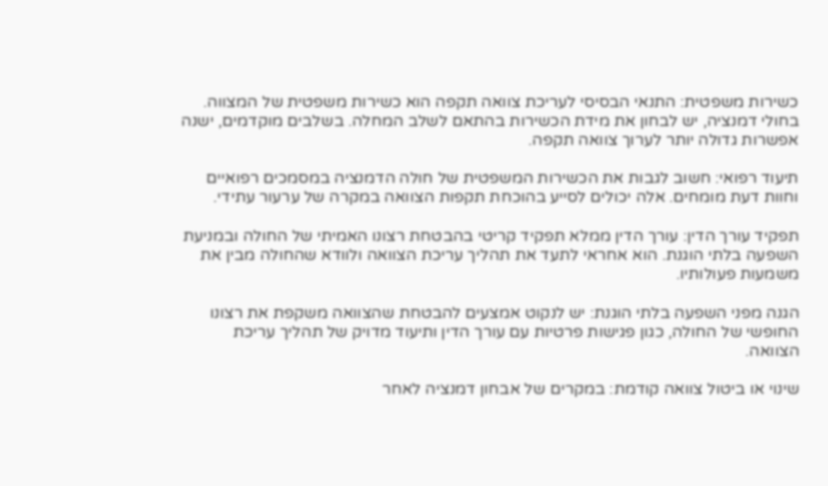כשירות משפטית: התנאי הבסיסי לעריכת צוואה תקפה הוא כשירות משפטית של המצווה. בחולי דמנציה, יש לבחון את מידת הכשירות בהתאם לשלב המחלה. בשלבים מוקדמים, ישנה אפשרות גדולה יותר לערוך צוואה תקפה.

תיעוד רפואי: חשוב לגבות את הכשירות המשפטית של חולה הדמנציה במסמכים רפואיים וחוות דעת מומחים. אלה יכולים לסייע בהוכחת תקפות הצוואה במקרה של ערעור עתידי.

תפקיד עורך הדין: עורך הדין ממלא תפקיד קריטי בהבטחת רצונו האמיתי של החולה ובמניעת השפעה בלתי הוגנת. הוא אחראי לתעד את תהליך עריכת הצוואה ולוודא שהחולה מבין את משמעות פעולותיו.

הגנה מפני השפעה בלתי הוגנת: יש לנקוט אמצעים להבטחת שהצוואה משקפת את רצונו החופשי של החולה, כגון פגישות פרטיות עם עורך הדין ותיעוד מדויק של תהליך עריכת הצוואה.

שינוי או ביטול צוואה קודמת: במקרים של אבחון דמנציה לאחר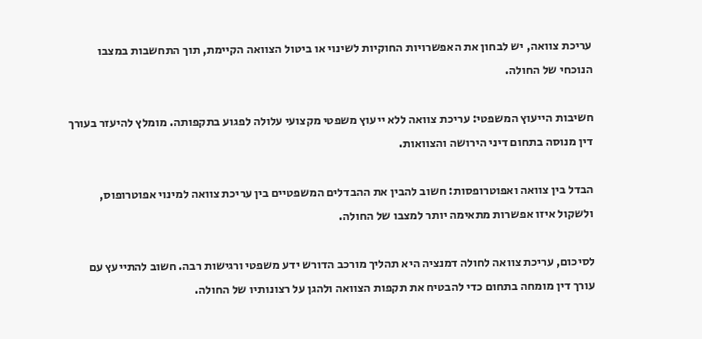עריכת צוואה, יש לבחון את האפשרויות החוקיות לשינוי או ביטול הצוואה הקיימת, תוך התחשבות במצבו הנוכחי של החולה.

חשיבות הייעוץ המשפטי: עריכת צוואה ללא ייעוץ משפטי מקצועי עלולה לפגוע בתקפותה. מומלץ להיעזר בעורך דין מנוסה בתחום דיני הירושה והצוואות.

הבדל בין צוואה ואפוטרופסות: חשוב להבין את ההבדלים המשפטיים בין עריכת צוואה למינוי אפוטרופוס, ולשקול איזו אפשרות מתאימה יותר למצבו של החולה.

לסיכום, עריכת צוואה לחולה דמנציה היא תהליך מורכב הדורש ידע משפטי ורגישות רבה. חשוב להתייעץ עם עורך דין מומחה בתחום כדי להבטיח את תקפות הצוואה ולהגן על רצונותיו של החולה.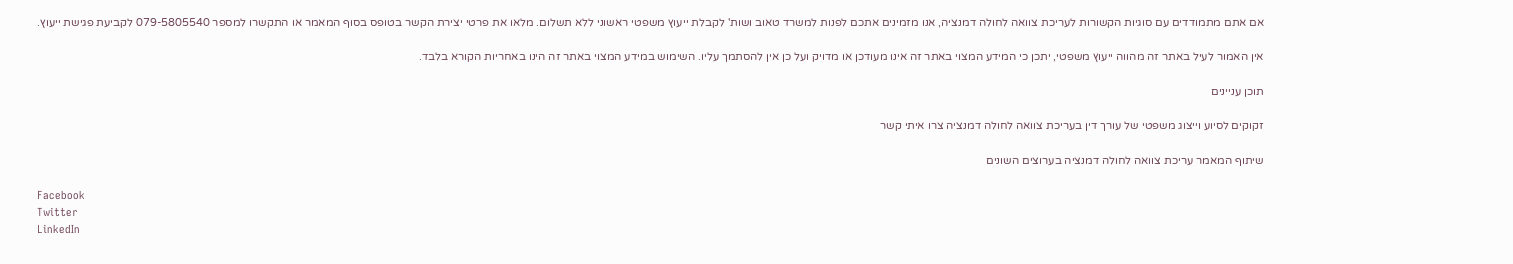אם אתם מתמודדים עם סוגיות הקשורות לעריכת צוואה לחולה דמנציה, אנו מזמינים אתכם לפנות למשרד טאוב ושות' לקבלת ייעוץ משפטי ראשוני ללא תשלום. מלאו את פרטי יצירת הקשר בטופס בסוף המאמר או התקשרו למספר 079-5805540 לקביעת פגישת ייעוץ.

אין האמור לעיל באתר זה מהווה ייעוץ משפטי, יתכן כי המידע המצוי באתר זה אינו מעודכן או מדויק ועל כן אין להסתמך עליו. השימוש במידע המצוי באתר זה הינו באחריות הקורא בלבד.

תוכן עניינים

זקוקים לסיוע וייצוג משפטי של עורך דין בעריכת צוואה לחולה דמנציה צרו איתי קשר

שיתוף המאמר עריכת צוואה לחולה דמנציה בערוצים השונים

Facebook
Twitter
LinkedIn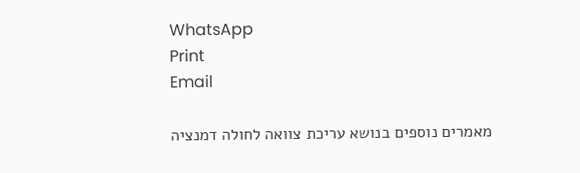WhatsApp
Print
Email

מאמרים נוספים בנושא עריכת צוואה לחולה דמנציה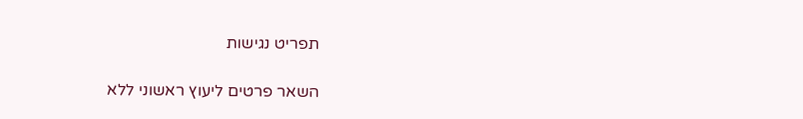תפריט נגישות

השאר פרטים ליעוץ ראשוני ללא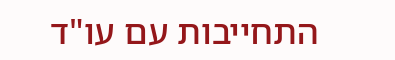התחייבות עם עו"ד